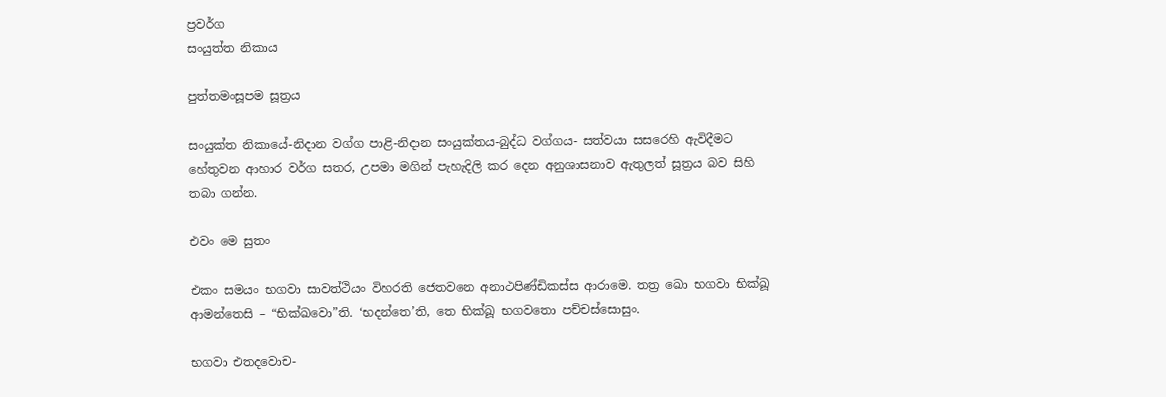ප්‍රවර්ග
සංයුත්ත නිකාය

පුත්තමංසූපම සූත්‍රය

සංයුක්ත නිකායේ-නිදාන වග්ග පාළි-නිදාන සංයුක්තය-බුද්ධ වග්ගය- සත්වයා සසරෙහි ඇවිදීමට හේතුවන ආහාර වර්ග සතර, උපමා මගින් පැහැදිලි කර දෙන අනුශාසනාව ඇතුලත් සූත්‍රය බව සිහි තබා ගන්න.

එවං මෙ සුතං

එකං සමයං භගවා සාවත්ථියං විහරති ජෙතවනෙ අනාථපිණ්ඩිකස්ස ආරාමෙ. තත්‍ර ඛො භගවා භික්ඛූ ආමන්තෙසි – “භික්ඛවො”ති. ‘භදන්තෙ’ති, තෙ භික්ඛූ භගවතො පච්චස්සොසුං.

භගවා එතදවොච-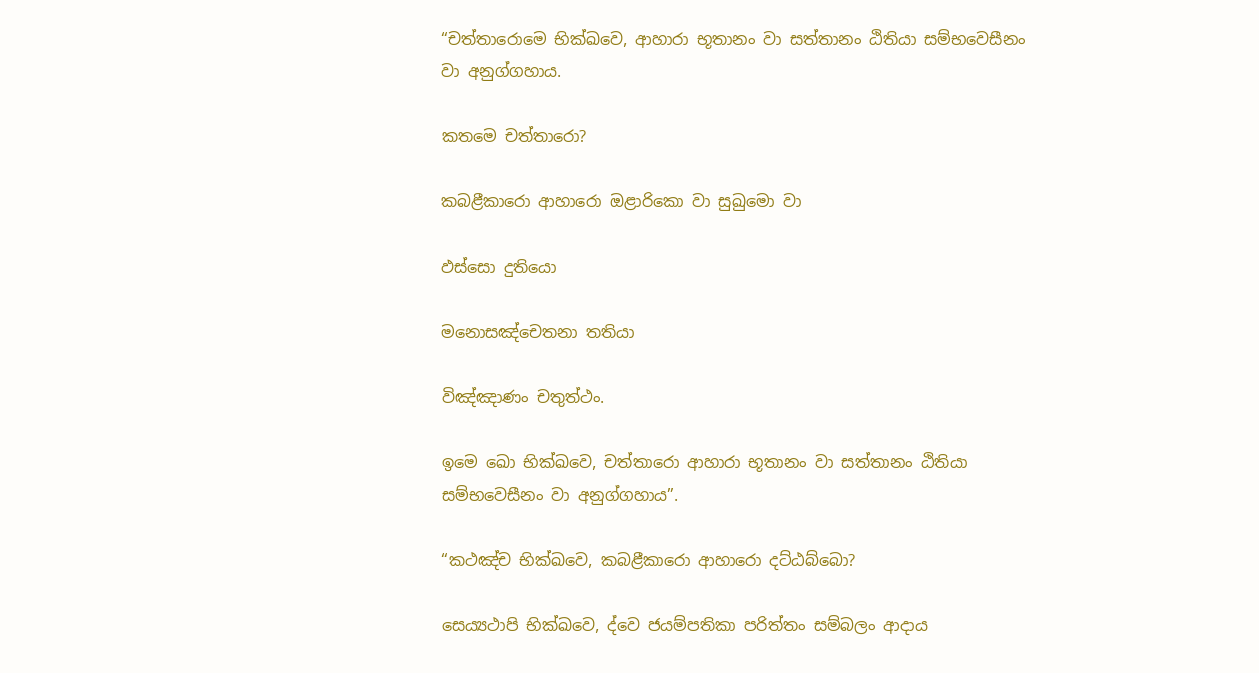“චත්තාරොමෙ භික්ඛවෙ, ආහාරා භූතානං වා සත්තානං ඨිතියා සම්භවෙසීනං වා අනුග්ගහාය.

කතමෙ චත්තාරො?

කබළීකාරො ආහාරො ඔළාරිකො වා සුඛුමො වා

ඵස්සො දුතියො

මනොසඤ්චෙතනා තතියා

විඤ්ඤාණං චතුත්ථං.

ඉමෙ ඛො භික්ඛවෙ, චත්තාරො ආහාරා භූතානං වා සත්තානං ඨිතියා සම්භවෙසීනං වා අනුග්ගහාය”.

“කථඤ්ච භික්ඛවෙ, කබළීකාරො ආහාරො දට්ඨබ්බො?

සෙය්‍යථාපි භික්ඛවෙ, ද්වෙ ජයම්පතිකා පරිත්තං සම්බලං ආදාය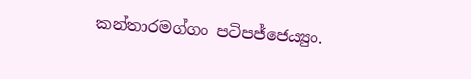කන්තාරමග්ගං පටිපජ්ජෙය්‍යුං.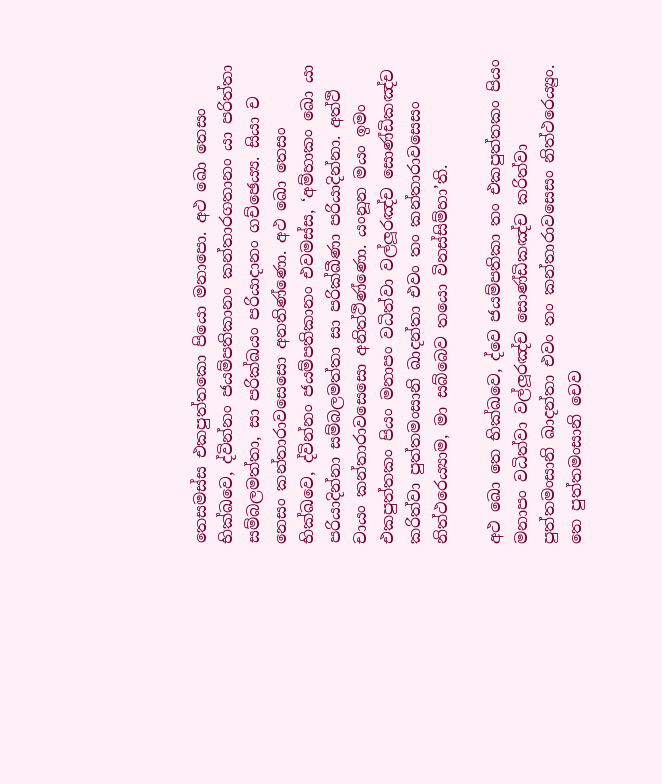තෙසමස්ස එකපුත්තකො පියො මනාපො. අථ ඛො තෙසං භික්ඛවෙ, ද්වින්නං ජයම්පතිකානං කන්තාරගතානං යා පරිත්තා සම්බලමත්තා, සා පරික්ඛයං පරියාදානං ගච්ඡෙය්‍ය. සියා ච නෙසං කන්තාරාවසෙසො අනතිණ්ණො. අථ ඛො තෙසං භික්ඛවෙ, ද්වින්නං ජයම්පතිකානං එවමස්ස, ‘අම්හාකං ඛො යා පරියාදින්නා සම්බලමත්තා සා පරික්ඛීණා පරියාදින්නා. අත්ථි චායං කන්තාරාවසෙසො අනිත්ථිණ්ණො. යංනූන මයං ඉමං එකපුත්තකං පියං මනාපං වධිත්වා වල්ලූරඤ්ච සොණ්ඩිකඤ්ච කරිත්වා පුත්තමංසානි ඛාදන්තා එවං තං කන්තාරාවසෙසං නිත්ථරෙය්‍යාම, මා සබ්බෙව තයො විනස්සිම්හා’ති.

අථ ඛො තෙ භික්ඛවෙ, ද්වෙ ජයම්පතිකා තං එකපුත්තකං පියං මනාපං වධිත්වා වල්ලූරඤ්ච සොණ්ඩිකඤ්ච කරිත්වා පුත්තමංසානි ඛාදන්තා එවං තං කන්තාරාවසෙසං නිත්ථරෙය්‍යුං. තෙ පුත්තමංසානි චෙව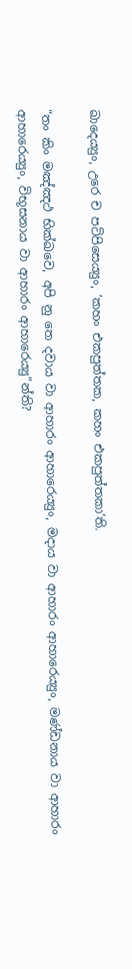ඛාදෙය්‍යුං, උරෙ ච පටිපිසෙය්‍යුං, ‘කහං එකපුත්තක, කහං එකපුත්තකා’ති.

“තං කිං මඤ්ඤථ භික්ඛවෙ, අපි නු තෙ දවාය වා ආහාරං ආහාරෙය්‍යුං, මදාය වා ආහාරං ආහාරෙය්‍යුං, මණ්ඩනාය වා ආහාරං ආහාරෙය්‍යුං, විභූසනාය වා ආහාරං ආහාරෙය්‍යු”න්ති?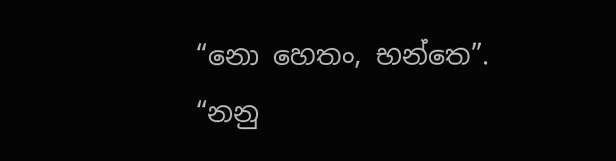“නො හෙතං, භන්තෙ”.
“නනු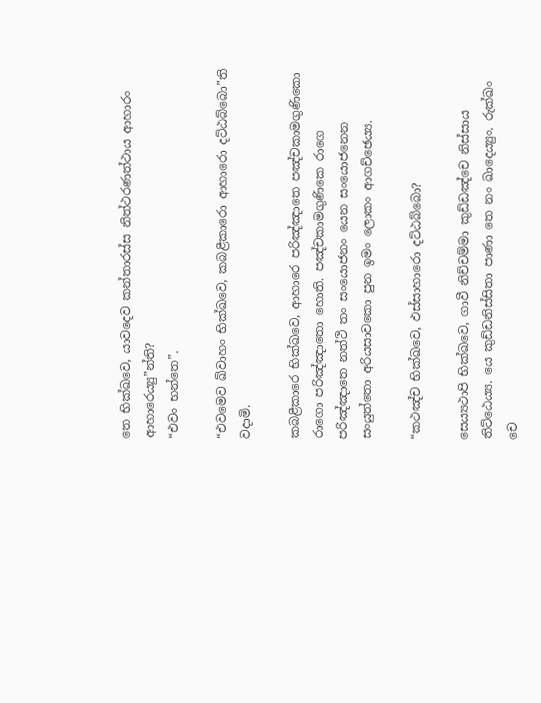තෙ භික්ඛවෙ, යාවදෙව කන්තාරස්ස නිත්ථරණත්ථාය ආහාරං ආහාරෙය්‍යු”න්ති?
“එවං භන්තෙ”.

“එවමෙව ඛ්වාහං භික්ඛවෙ, කබළීකාරො ආහාරො දට්ඨබ්බො”ති වදාමි.

කබළීකාරෙ භික්ඛවෙ, ආහාරෙ පරිඤ්ඤාතෙ පඤ්චකාමගුණිකො රාගො පරිඤ්ඤාතො හොති. පඤ්චකාමගුණිකෙ රාගෙ පරිඤ්ඤාතෙ නත්ථි තං සංයොජනං යෙන සංයොජනෙන සංයුත්තො අරියසාවකො පුන ඉමං ලොකං ආගච්ඡෙය්‍ය.

“කථඤ්ච භික්ඛවෙ, ඵස්සාහාරො දට්ඨබ්බො?

සෙය්‍යථාපි භික්ඛවෙ, ගාවී නිච්චම්මා කුඩ්ඩඤ්චෙ නිස්සාය තිට්ඨෙය්‍ය. යෙ කුඩ්ඩනිස්සිතා පාණා තෙ නං ඛාදෙය්‍යුං. රුක්ඛං චෙ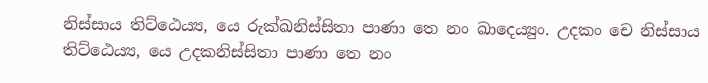නිස්සාය තිට්ඨෙය්‍ය, යෙ රුක්ඛනිස්සිතා පාණා තෙ නං ඛාදෙය්‍යුං. උදකං චෙ නිස්සාය තිට්ඨෙය්‍ය, යෙ උදකනිස්සිතා පාණා තෙ නං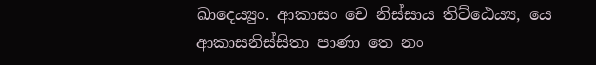ඛාදෙය්‍යුං. ආකාසං චෙ නිස්සාය තිට්ඨෙය්‍ය, යෙ ආකාසනිස්සිතා පාණා තෙ නං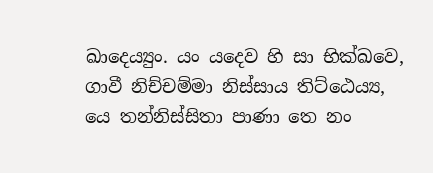ඛාදෙය්‍යුං. යං යදෙව හි සා භික්ඛවෙ, ගාවී නිච්චම්මා නිස්සාය තිට්ඨෙය්‍ය, යෙ තන්නිස්සිතා පාණා තෙ නං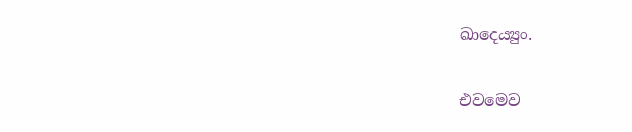ඛාදෙය්‍යුං.

එවමෙව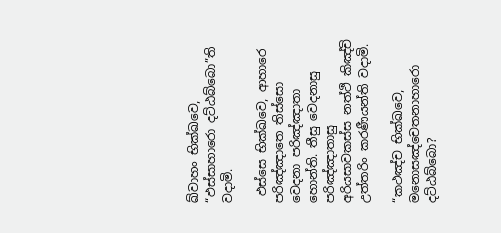ඛ්වාහං භික්ඛවෙ, “ඵස්සාහාරො දට්ඨබ්බො”ති වදාමි.

 ඵස්සෙ භික්ඛවෙ, ආහාරෙ පරිඤ්ඤාතෙ තිස්සො වෙදනා පරිඤ්ඤාතා හොන්ති. තීසු වෙදනාසු පරිඤ්ඤාතාසු අරියසාවකස්ස නත්ථි කිඤ්චි උත්තරිං කරණීයන්ති වදාමි.

“කථඤ්ච භික්ඛවෙ, මනොසඤ්චෙතනාහාරො දට්ඨබ්බො?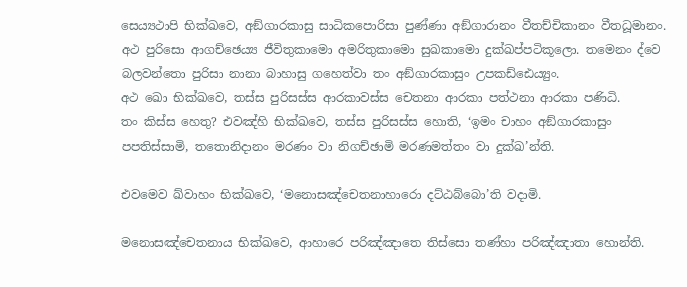සෙය්‍යථාපි භික්ඛවෙ, අඞ්ගාරකාසු සාධිකපොරිසා පුණ්ණා අඞ්ගාරානං වීතච්චිකානං වීතධූමානං. අථ පුරිසො ආගච්ඡෙය්‍ය ජීවිතුකාමො අමරිතුකාමො සුඛකාමො දුක්ඛප්පටිකූලො. තමෙනං ද්වෙ බලවන්තො පුරිසා නානා බාහාසු ගහෙත්වා තං අඞ්ගාරකාසුං උපකඩ්ඪෙය්‍යුං.
අථ ඛො භික්ඛවෙ, තස්ස පුරිසස්ස ආරකාවස්ස චෙතනා ආරකා පත්ථනා ආරකා පණිධි.
තං කිස්ස හෙතු? එවඤ්හි භික්ඛවෙ, තස්ස පුරිසස්ස හොති, ‘ඉමං චාහං අඞ්ගාරකාසුං පපතිස්සාමි, තතොනිදානං මරණං වා නිගච්ඡාමි මරණමත්තං වා දුක්ඛ’න්ති.

එවමෙව ඛ්වාහං භික්ඛවෙ, ‘මනොසඤ්චෙතනාහාරො දට්ඨබ්බො’ති වදාමි.

මනොසඤ්චෙතනාය භික්ඛවෙ, ආහාරෙ පරිඤ්ඤාතෙ තිස්සො තණ්හා පරිඤ්ඤාතා හොන්ති.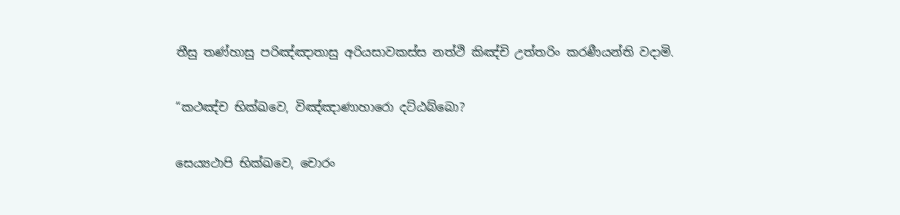තීසු තණ්හාසු පරිඤ්ඤාතාසු අරියසාවකස්ස නත්ථි කිඤ්චි උත්තරිං කරණීයන්ති වදාමි.

“කථඤ්ච භික්ඛවෙ, විඤ්ඤාණාහාරො දට්ඨබ්බො?

සෙය්‍යථාපි භික්ඛවෙ, චොරං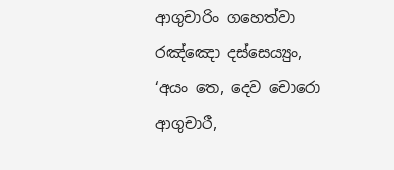ආගුචාරිං ගහෙත්වා රඤ්ඤො දස්සෙය්‍යුං, ‘අයං තෙ, දෙව චොරො ආගුචාරී,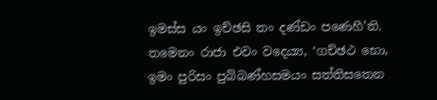ඉමස්ස යං ඉච්ඡසි තං දණ්ඩං පණෙහී’ති. තමෙනං රාජා එවං වදෙය්‍ය, ‘ගච්ඡථ භො, ඉමං පුරිසං පුබ්බණ්හසමයං සත්තිසතෙන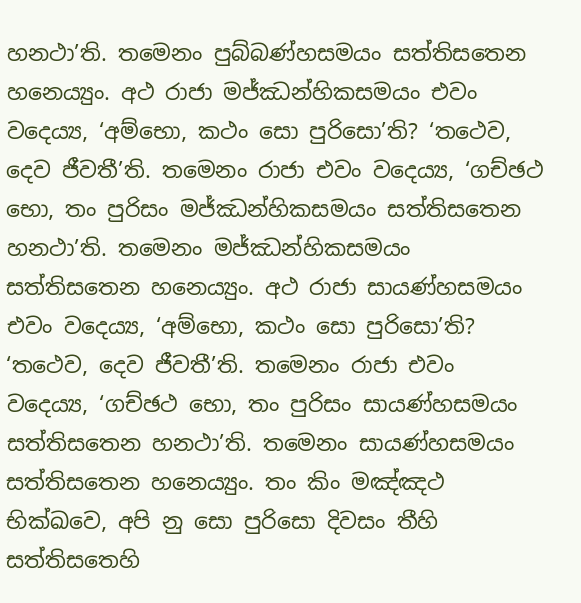හනථා’ති. තමෙනං පුබ්බණ්හසමයං සත්තිසතෙන හනෙය්‍යුං. අථ රාජා මජ්ඣන්හිකසමයං එවං වදෙය්‍ය, ‘අම්භො, කථං සො පුරිසො’ති? ‘තථෙව, දෙව ජීවතී’ති. තමෙනං රාජා එවං වදෙය්‍ය, ‘ගච්ඡථ භො, තං පුරිසං මජ්ඣන්හිකසමයං සත්තිසතෙන හනථා’ති. තමෙනං මජ්ඣන්හිකසමයං සත්තිසතෙන හනෙය්‍යුං. අථ රාජා සායණ්හසමයං එවං වදෙය්‍ය, ‘අම්භො, කථං සො පුරිසො’ති? ‘තථෙව, දෙව ජීවතී’ති. තමෙනං රාජා එවං වදෙය්‍ය, ‘ගච්ඡථ භො, තං පුරිසං සායණ්හසමයං සත්තිසතෙන හනථා’ති. තමෙනං සායණ්හසමයං සත්තිසතෙන හනෙය්‍යුං. තං කිං මඤ්ඤථ භික්ඛවෙ, අපි නු සො පුරිසො දිවසං තීහි සත්තිසතෙහි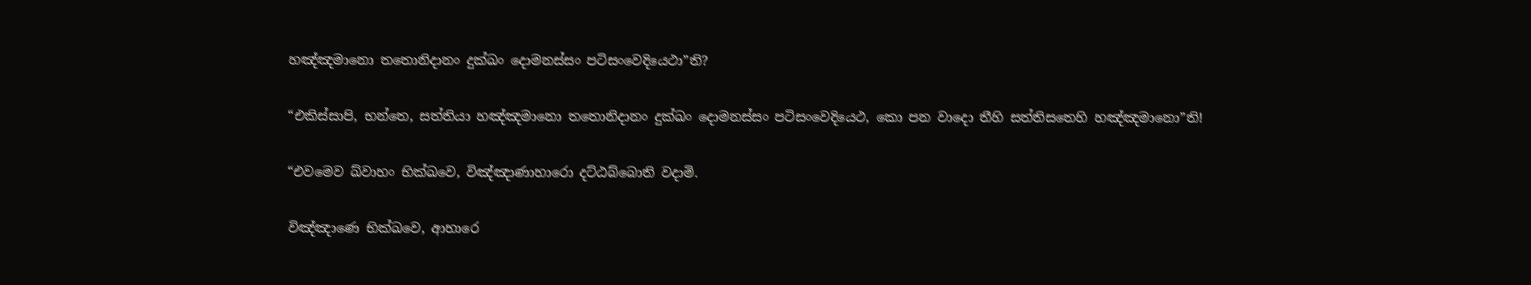හඤ්ඤමානො තතොනිදානං දුක්ඛං දොමනස්සං පටිසංවෙදියෙථා”ති?

“එකිස්සාපි, භන්තෙ, සත්තියා හඤ්ඤමානො තතොනිදානං දුක්ඛං දොමනස්සං පටිසංවෙදියෙථ, කො පන වාදො තීහි සත්තිසතෙහි හඤ්ඤමානො”ති!

“එවමෙව ඛ්වාහං භික්ඛවෙ, විඤ්ඤාණාහාරො දට්ඨබ්බොති වදාමි.

විඤ්ඤාණෙ භික්ඛවෙ, ආහාරෙ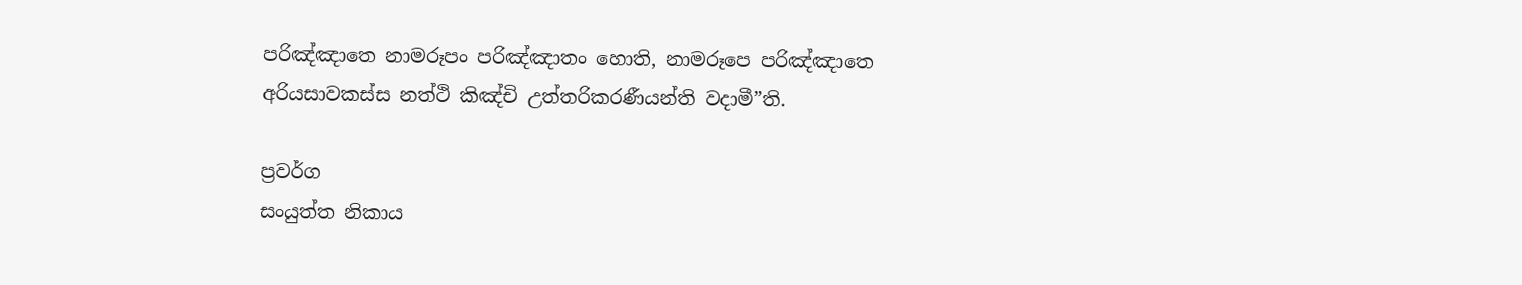පරිඤ්ඤාතෙ නාමරූපං පරිඤ්ඤාතං හොති, නාමරූපෙ පරිඤ්ඤාතෙ අරියසාවකස්ස නත්ථි කිඤ්චි උත්තරිකරණීයන්ති වදාමී”ති.

ප්‍රවර්ග
සංයුත්ත නිකාය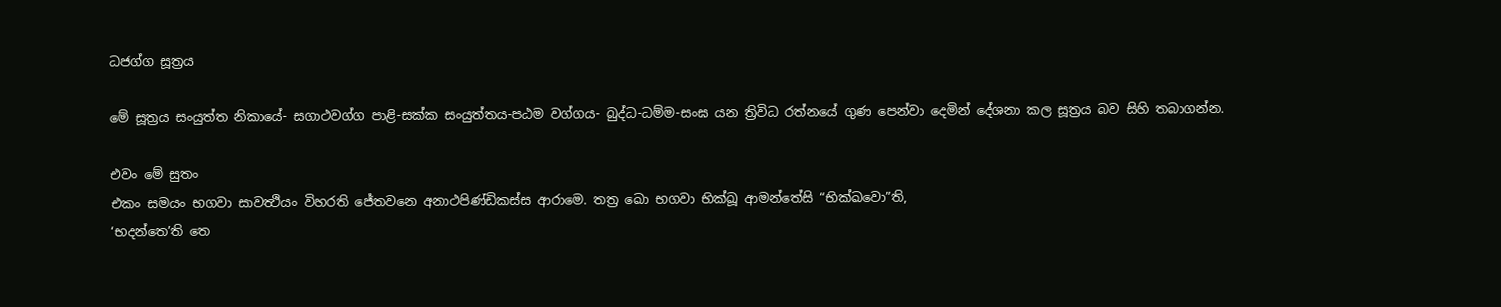ධජග්ග සූත්‍රය

මේ සූත්‍රය සංයුත්ත නිකායේ- සගාථවග්ග පාළි-සක්ක සංයුත්තය-පඨම වග්ගය- බුද්ධ-ධම්ම-සංඝ යන ත්‍රිවිධ රත්නයේ ගුණ පෙන්වා දෙමින් දේශනා කල සූත්‍රය බව සිහි තබාගන්න.

එවං මේ සුතං
එකං සමයං භගවා සාවත්‍ථියං විහරති ජේතවනෙ අනාථපිණ්ඩිකස්ස ආරාමෙ. තත්‍ර ඛො භගවා භික්ඛූ ආමන්තේසි “භික්ඛවො”ති,
‘භදන්තෙ’ති තෙ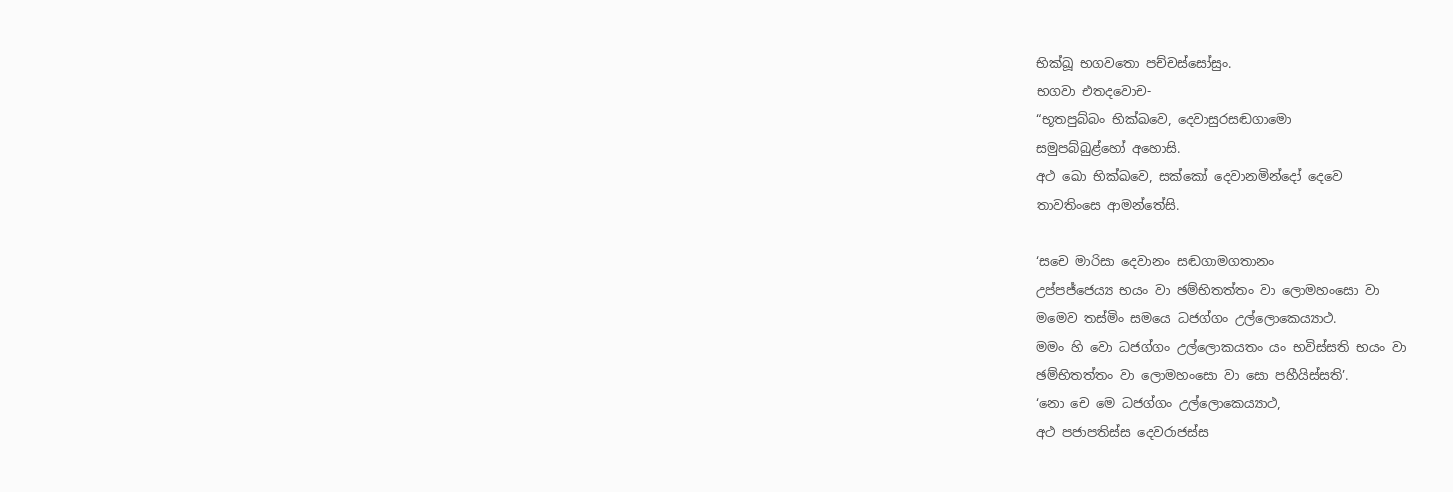භික්ඛූ භගවතො පච්චස්සෝසුං.
භගවා එතදවොච-
“භූතපුබ්බං භික්ඛවෙ, දෙවාසුරසඬගාමො
සමුපබ්බුළ්හෝ අහොසි.
අථ ඛො භික්ඛවෙ, සක්කෝ දෙවානමින්දෝ දෙවෙ
තාවතිංසෙ ආමන්තේසි.

‘සචෙ මාරිසා දෙවානං සඬගාමගතානං
උප්පජ්ජෙය්‍ය භයං වා ඡම්භිතත්තං වා ලොමහංසො වා
මමෙව තස්මිං සමයෙ ධජග්ගං උල්ලොකෙය්‍යාථ.
මමං හි වො ධජග්ගං උල්ලොකයතං යං භවිස්සති භයං වා
ඡම්භිතත්තං වා ලොමහංසො වා සො පහීයිස්සති’.
‘නො චෙ මෙ ධජග්ගං උල්ලොකෙය්‍යාථ,
අථ පජාපතිස්ස දෙවරාජස්ස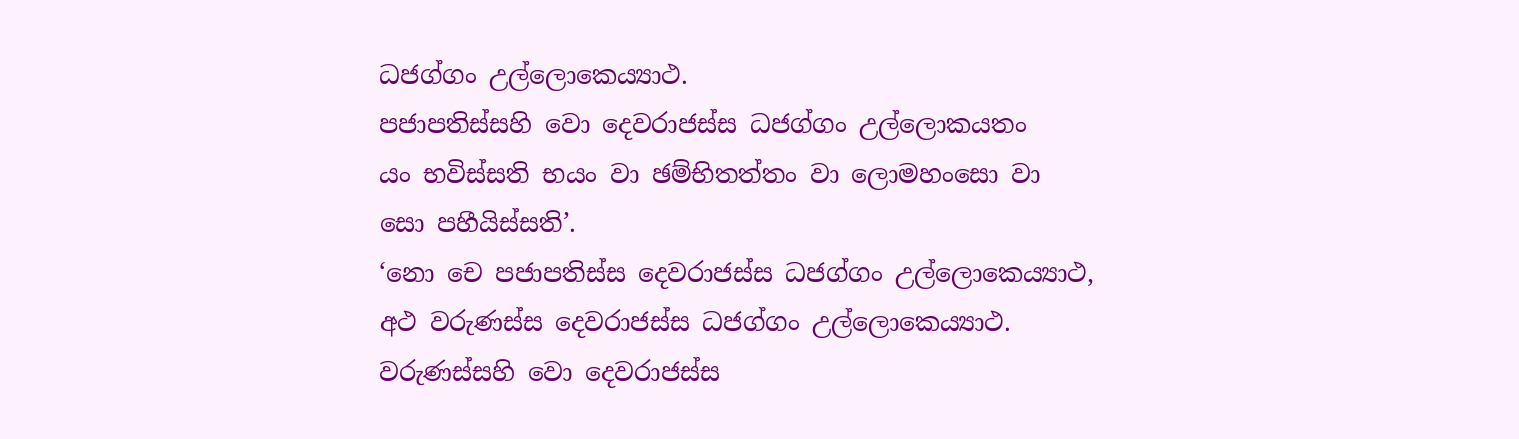ධජග්ගං උල්ලොකෙය්‍යාථ.
පජාපතිස්සහි වො දෙවරාජස්ස ධජග්ගං උල්ලොකයතං
යං භවිස්සති භයං වා ඡම්භිතත්තං වා ලොමහංසො වා
සො පහීයිස්සති’.
‘නො චෙ පජාපතිස්ස දෙවරාජස්ස ධජග්ගං උල්ලොකෙය්‍යාථ,
අථ වරුණස්ස දෙවරාජස්ස ධජග්ගං උල්ලොකෙය්‍යාථ.
වරුණස්සහි වො දෙවරාජස්ස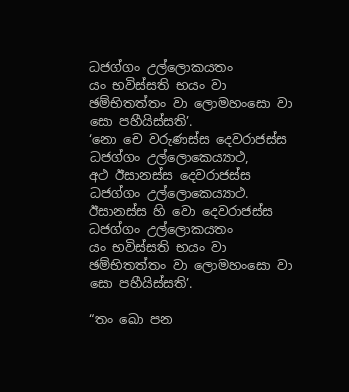ධජග්ගං උල්ලොකයතං
යං භවිස්සති භයං වා ඡම්භිතත්තං වා ලොමහංසො වා
සො පහීයිස්සති’.
‘නො චෙ වරුණස්ස දෙවරාජස්ස ධජග්ගං උල්ලොකෙය්‍යාථ,
අථ ඊසානස්ස දෙවරාජස්ස ධජග්ගං උල්ලොකෙය්‍යාථ.
ඊසානස්ස හි වො දෙවරාජස්ස ධජග්ගං උල්ලොකයතං
යං භවිස්සති භයං වා ඡම්භිතත්තං වා ලොමහංසො වා
සො පහීයිස්සති’.

“තං ඛො පන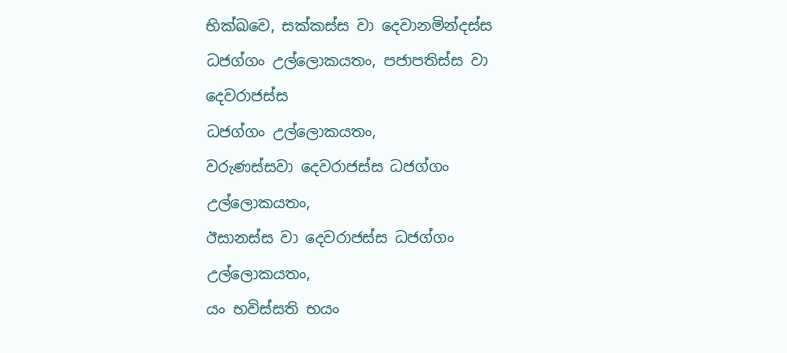භික්ඛවෙ, සක්කස්ස වා දෙවානමින්දස්ස
ධජග්ගං උල්ලොකයතං, පජාපතිස්ස වා දෙවරාජස්ස
ධජග්ගං උල්ලොකයතං,
වරුණස්සවා දෙවරාජස්ස ධජග්ගං උල්ලොකයතං,
ඊසානස්ස වා දෙවරාජස්ස ධජග්ගං උල්ලොකයතං,
යං භවිස්සති භයං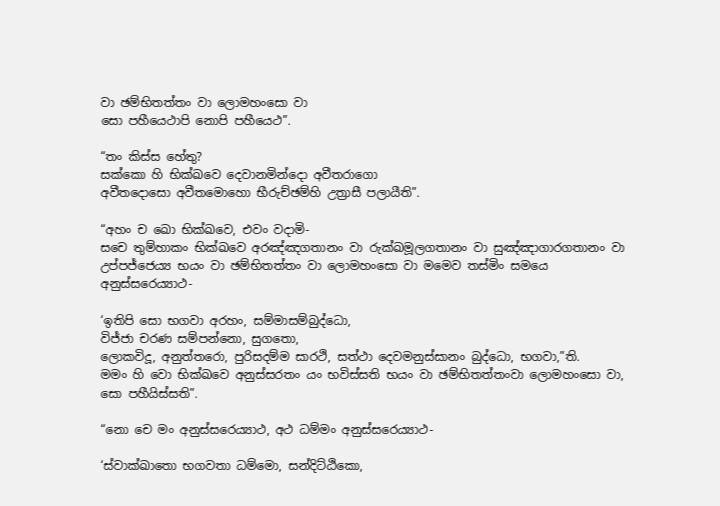වා ඡම්භිතත්තං වා ලොමහංසො වා
සො පහීයෙථාපි නොපි පහීයෙථ”.

“තං කිස්ස හේතු?
සක්කො හි භික්ඛවෙ දෙවානමින්දො අවීතරාගො
අවීතදොසො අවීතමොහො භීරුච්ඡම්හි උත්‍රාසී පලායීති”.

“අහං ච ඛො භික්‍ඛවෙ, එවං වදාමි-
සචෙ තුම්හාකං භික්ඛවෙ අරඤ්ඤගතානං වා රුක්ඛමූලගතානං වා සුඤ්ඤාගාරගතානං වා උප්පජ්ජෙය්‍ය භයං වා ඡම්භිතත්තං වා ලොමහංසො වා මමෙව තස්මිං සමයෙ අනුස්සරෙය්‍යාථ-

‘ඉතිපි සො භගවා අරහං, සම්මාසම්බුද්ධො,
විජ්ජා චරණ සම්පන්නො, සුගතො,
ලොකවිදූ, අනුත්තරො, පුරිසදම්ම සාරථි, සත්ථා දෙවමනුස්සානං බුද්ධො, භගවා,”ති.
මමං හි වො භික්ඛවෙ අනුස්සරතං යං භවිස්සති භයං වා ඡම්භිතත්තංවා ලොමහංසො වා, සො පහීයිස්සති”.

“නො චෙ මං අනුස්සරෙය්‍යාථ, අථ ධම්මං අනුස්සරෙය්‍යාථ-

‘ස්වාක්ඛාතො භගවතා ධම්මො, සන්දිට්ඨිකො,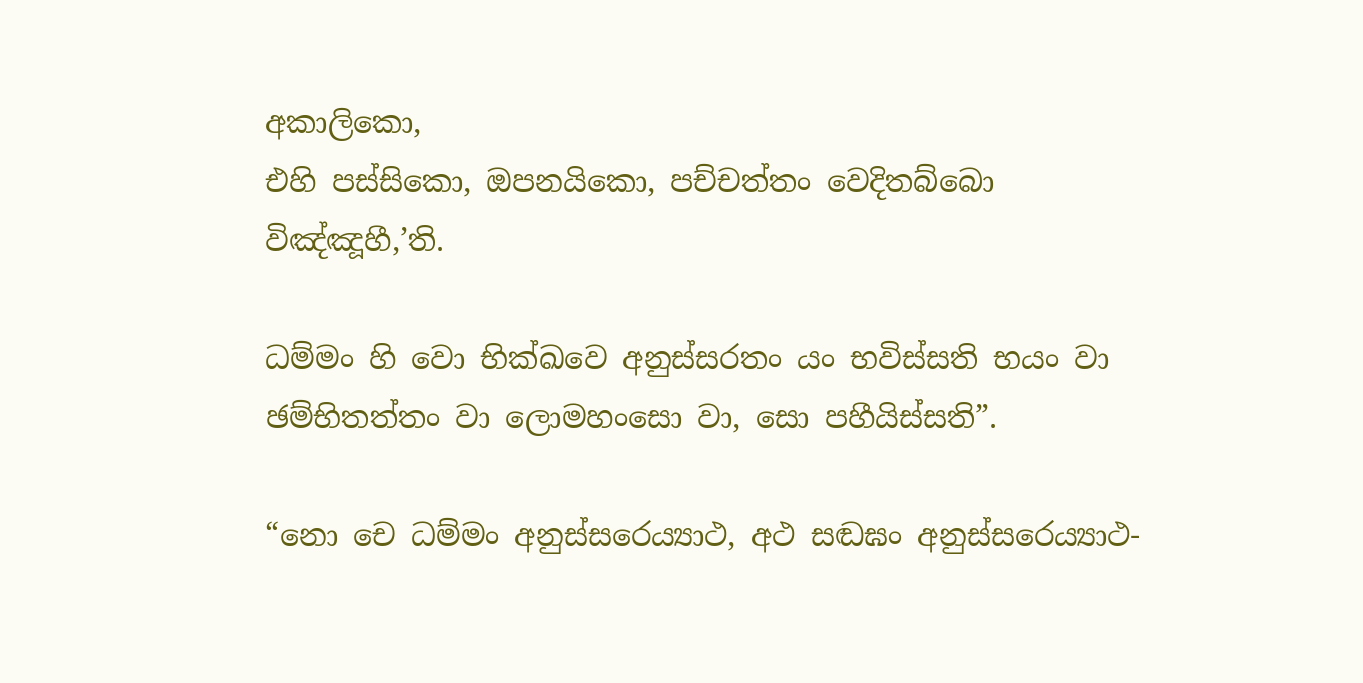අකාලිකො,
එහි පස්සිකො, ඔපනයිකො, පච්චත්තං වෙදිතබ්බො විඤ්ඤූහී,’ති.

ධම්මං හි වො භික්ඛවෙ අනුස්සරතං යං භවිස්සති භයං වා
ඡම්භිතත්තං වා ලොමහංසො වා, සො පහීයිස්සති”.

“නො චෙ ධම්මං අනුස්සරෙය්‍යාථ, අථ සඬඝං අනුස්සරෙය්‍යාථ-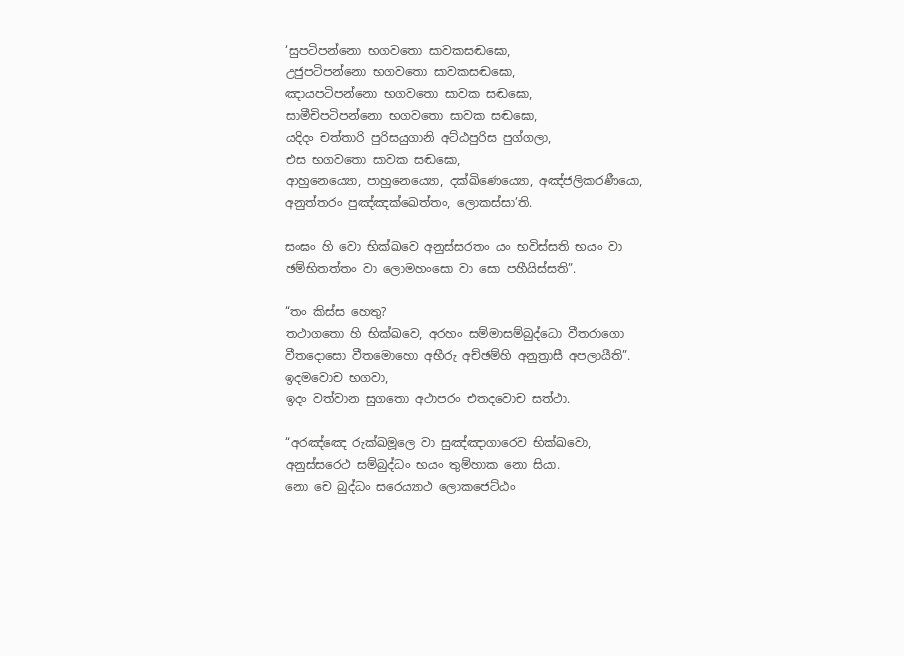‘සුපටිපන්නො භගවතො සාවකසඬඝො,
උජුපටිපන්නො භගවතො සාවකසඬඝො,
ඤායපටිපන්නො භගවතො සාවක සඬඝො,
සාමීචිපටිපන්නො භගවතො සාවක සඬඝො,
යදිදං චත්තාරි පුරිසයුගානි අට්ඨපුරිස පුග්ගලා,
එස භගවතො සාවක සඬඝො,
ආහුනෙය්‍යො, පාහුනෙය්‍යො, දක්ඛිණෙය්‍යො, අඤ්ජලිකරණීයො,
අනුත්තරං පුඤ්ඤක්ඛෙත්තං, ලොකස්සා’ති.

සංඝං හි වො භික්ඛවෙ අනුස්සරතං යං භවිස්සති භයං වා
ඡම්භිතත්තං වා ලොමහංසො වා සො පහීයිස්සති”.

“තං කිස්ස හෙතු?
තථාගතො හි භික්ඛවෙ, අරහං සම්මාසම්බුද්ධො වීතරාගො
වීතදොසො වීතමොහො අභීරු අච්ඡම්හි අනුත්‍රාසී අපලායීති”.
ඉදමවොච භගවා,
ඉදං වත්වාන සුගතො අථාපරං එතදවොච සත්ථා.

“අරඤ්ඤෙ රුක්ඛමූලෙ වා සුඤ්ඤාගාරෙව භික්ඛවො,
අනුස්සරෙථ සම්බුද්ධං භයං තුම්හාක නො සියා.
නො චෙ බුද්ධං සරෙය්‍යාථ ලොකජෙට්ඨං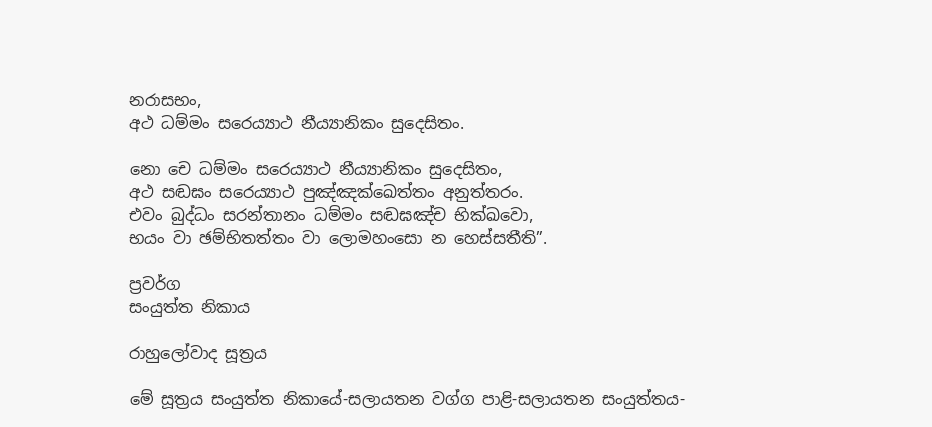නරාසභං,
අථ ධම්මං සරෙය්‍යාථ නීය්‍යානිකං සුදෙසිතං.

නො චෙ ධම්මං සරෙය්‍යාථ නීය්‍යානිකං සුදෙසිතං,
අථ සඬඝං සරෙය්‍යාථ පුඤ්ඤක්ඛෙත්තං අනුත්තරං.
එවං බුද්ධං සරන්තානං ධම්මං සඬඝඤ්ච භික්ඛවො,
භයං වා ඡම්භිතත්තං වා ලොමහංසො න හෙස්සතීති”.

ප්‍රවර්ග
සංයුත්ත නිකාය

රාහුලෝවාද සූත්‍රය

මේ සූත්‍රය සංයුත්ත නිකායේ-සලායතන වග්ග පාළි-සලායතන සංයුත්තය-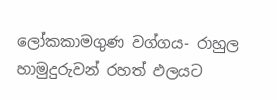ලෝකකාමගුණ වග්ගය- රාහුල හාමුදුරුවන් රහත් ඵලයට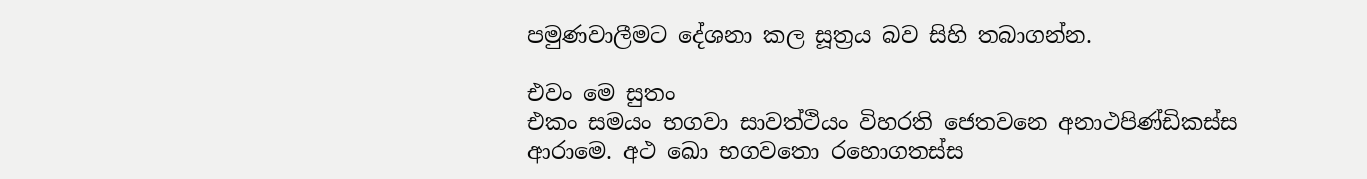පමුණවාලීමට දේශනා කල සූත්‍රය බව සිහි තබාගන්න.

එවං මෙ සුතං
එකං සමයං භගවා සාවත්ථියං විහරති ජෙතවනෙ අනාථපිණ්ඩිකස්ස ආරාමෙ. අථ ඛො භගවතො රහොගතස්ස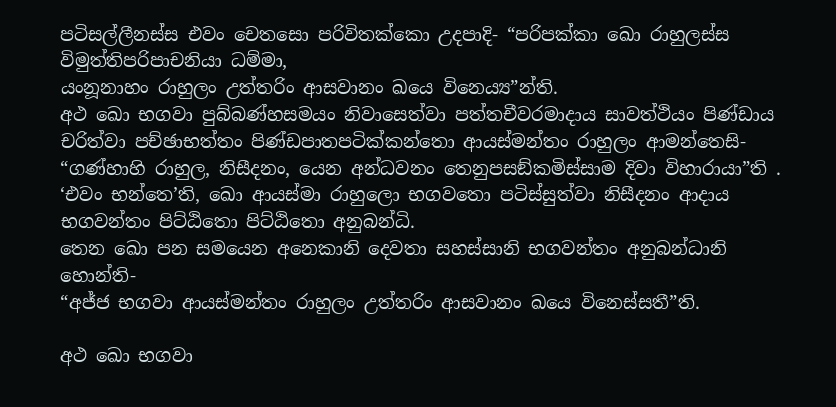පටිසල්ලීනස්ස එවං චෙතසො පරිවිතක්කො උදපාදි- “පරිපක්කා ඛො රාහුලස්ස විමුත්තිපරිපාචනියා ධම්මා,
යංනූනාහං රාහුලං උත්තරිං ආසවානං ඛයෙ විනෙය්‍ය”න්ති.
අථ ඛො භගවා පුබ්බණ්හසමයං නිවාසෙත්වා පත්තචීවරමාදාය සාවත්ථියං පිණ්ඩාය චරිත්වා පච්ඡාභත්තං පිණ්ඩපාතපටික්කන්තො ආයස්මන්තං රාහුලං ආමන්තෙසි-
“ගණ්හාහි රාහුල, නිසීදනං, යෙන අන්ධවනං තෙනුපසඞ්කමිස්සාම දිවා විහාරායා”ති .
‘එවං භන්තෙ’ති, ඛො ආයස්මා රාහුලො භගවතො පටිස්සුත්වා නිසීදනං ආදාය භගවන්තං පිට්ඨිතො පිට්ඨිතො අනුබන්ධි.
තෙන ඛො පන සමයෙන අනෙකානි දෙවතා සහස්සානි භගවන්තං අනුබන්ධානි හොන්ති-
“අජ්ජ භගවා ආයස්මන්තං රාහුලං උත්තරිං ආසවානං ඛයෙ විනෙස්සතී”ති.

අථ ඛො භගවා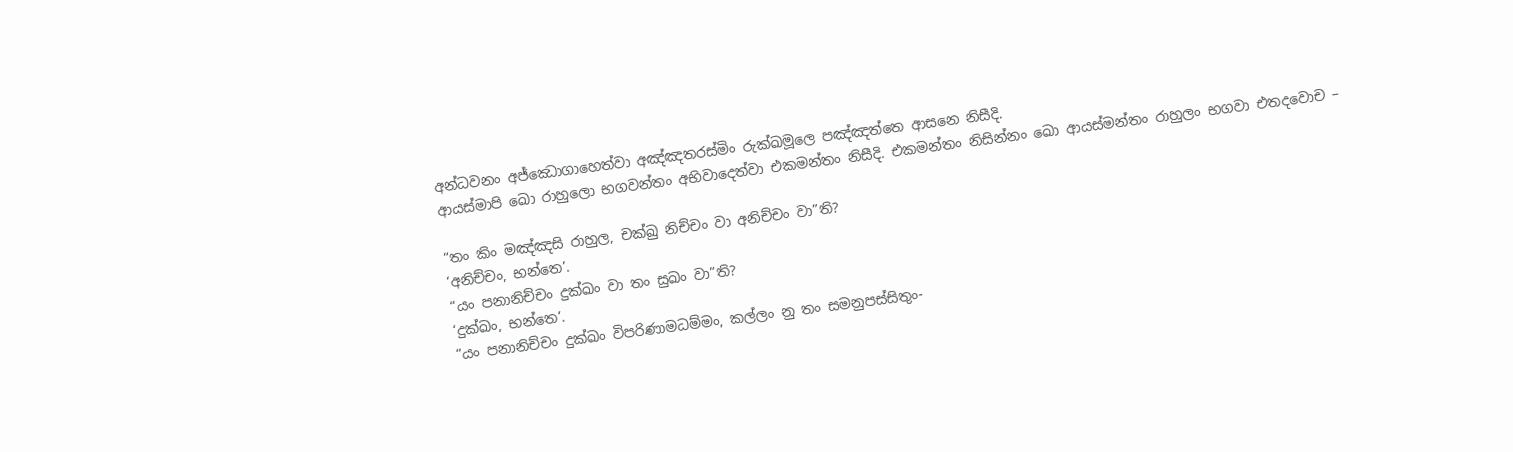අන්ධවනං අජ්ඣොගාහෙත්වා අඤ්ඤතරස්මිං රුක්ඛමූලෙ පඤ්ඤත්තෙ ආසනෙ නිසීදි.
ආයස්මාපි ඛො රාහුලො භගවන්තං අභිවාදෙත්වා එකමන්තං නිසීදි. එකමන්තං නිසින්නං ඛො ආයස්මන්තං රාහුලං භගවා එතදවොච –

“තං කිං මඤ්ඤසි රාහුල, චක්ඛු නිච්චං වා අනිච්චං වා”ති?
‘අනිච්චං, භන්තෙ’.
“යං පනානිච්චං දුක්ඛං වා තං සුඛං වා”ති?
‘දුක්ඛං, භන්තෙ’.
“යං පනානිච්චං දුක්ඛං විපරිණාමධම්මං, කල්ලං නු තං සමනුපස්සිතුං-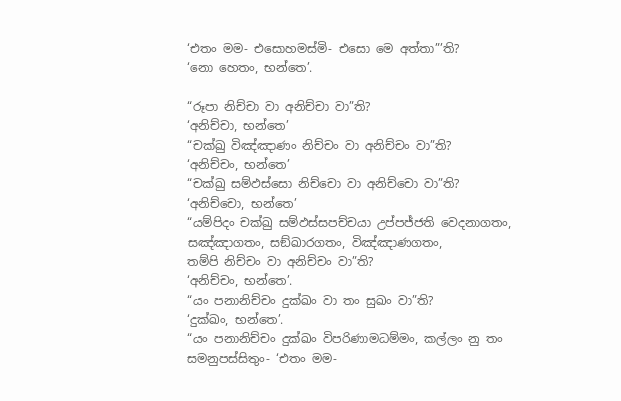‘එතං මම- එසොහමස්මි- එසො මෙ අත්තා”’ති?
‘නො හෙතං, භන්තෙ’.

“රූපා නිච්චා වා අනිච්චා වා”ති?
‘අනිච්චා, භන්තෙ’
“චක්ඛු විඤ්ඤාණං නිච්චං වා අනිච්චං වා”ති?
‘අනිච්චං, භන්තෙ’
“චක්ඛු සම්ඵස්සො නිච්චො වා අනිච්චො වා”ති?
‘අනිච්චො, භන්තෙ’
“යම්පිදං චක්ඛු සම්ඵස්සපච්චයා උප්පජ්ජති වෙදනාගතං, සඤ්ඤාගතං, සඞ්ඛාරගතං, විඤ්ඤාණගතං,
තම්පි නිච්චං වා අනිච්චං වා”ති?
‘අනිච්චං, භන්තෙ’.
“යං පනානිච්චං දුක්ඛං වා තං සුඛං වා”ති?
‘දුක්ඛං, භන්තෙ’.
“යං පනානිච්චං දුක්ඛං විපරිණාමධම්මං, කල්ලං නු තං සමනුපස්සිතුං- ‘එතං මම-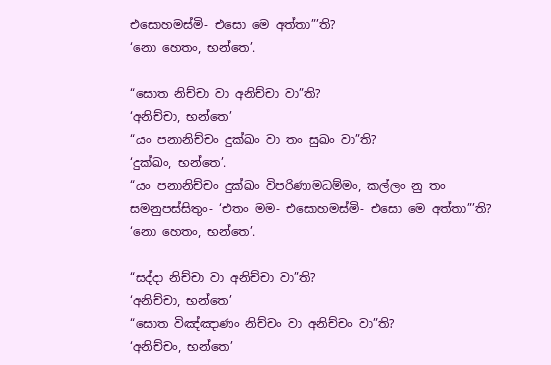එසොහමස්මි- එසො මෙ අත්තා”’ති?
‘නො හෙතං, භන්තෙ’.

“සොත නිච්චා වා අනිච්චා වා”ති?
‘අනිච්චා, භන්තෙ’
“යං පනානිච්චං දුක්ඛං වා තං සුඛං වා”ති?
‘දුක්ඛං, භන්තෙ’.
“යං පනානිච්චං දුක්ඛං විපරිණාමධම්මං, කල්ලං නු තං සමනුපස්සිතුං- ‘එතං මම- එසොහමස්මි- එසො මෙ අත්තා”’ති?
‘නො හෙතං, භන්තෙ’.

“සද්දා නිච්චා වා අනිච්චා වා”ති?
‘අනිච්චා, භන්තෙ’
“සොත විඤ්ඤාණං නිච්චං වා අනිච්චං වා”ති?
‘අනිච්චං, භන්තෙ’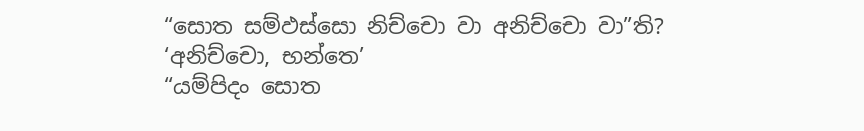“සොත සම්ඵස්සො නිච්චො වා අනිච්චො වා”ති?
‘අනිච්චො, භන්තෙ’
“යම්පිදං සොත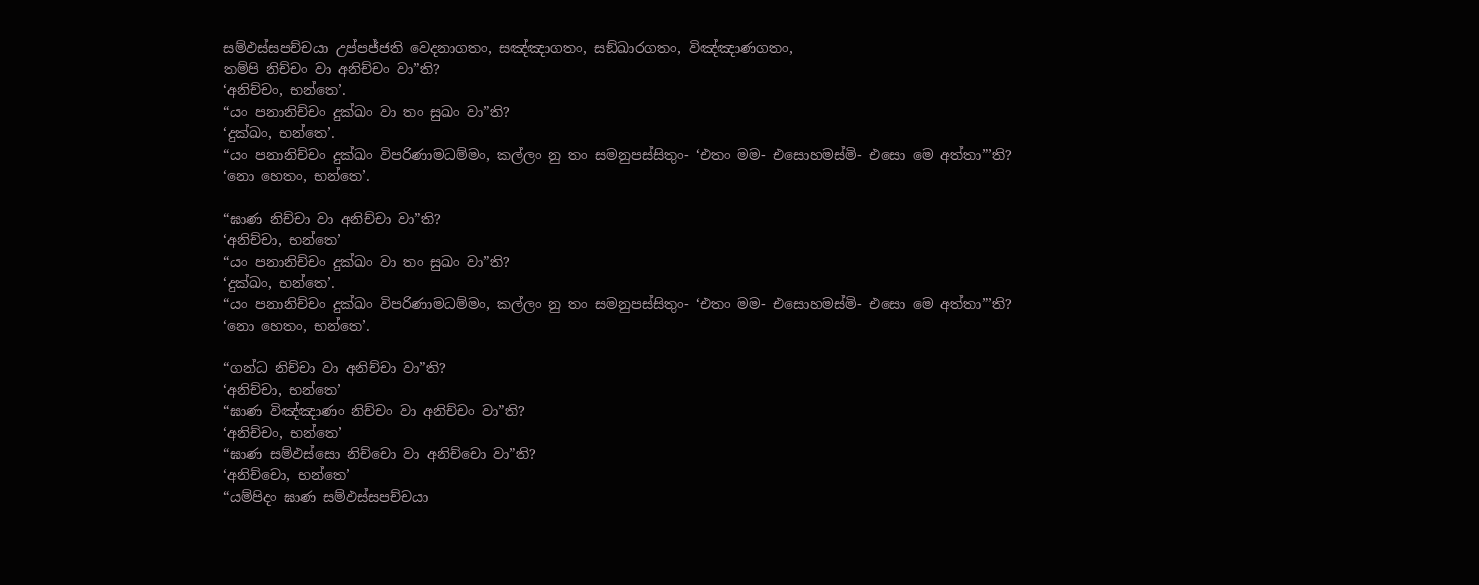සම්ඵස්සපච්චයා උප්පජ්ජති වෙදනාගතං, සඤ්ඤාගතං, සඞ්ඛාරගතං, විඤ්ඤාණගතං,
තම්පි නිච්චං වා අනිච්චං වා”ති?
‘අනිච්චං, භන්තෙ’.
“යං පනානිච්චං දුක්ඛං වා තං සුඛං වා”ති?
‘දුක්ඛං, භන්තෙ’.
“යං පනානිච්චං දුක්ඛං විපරිණාමධම්මං, කල්ලං නු තං සමනුපස්සිතුං- ‘එතං මම- එසොහමස්මි- එසො මෙ අත්තා”’ති?
‘නො හෙතං, භන්තෙ’.

“ඝාණ නිච්චා වා අනිච්චා වා”ති?
‘අනිච්චා, භන්තෙ’
“යං පනානිච්චං දුක්ඛං වා තං සුඛං වා”ති?
‘දුක්ඛං, භන්තෙ’.
“යං පනානිච්චං දුක්ඛං විපරිණාමධම්මං, කල්ලං නු තං සමනුපස්සිතුං- ‘එතං මම- එසොහමස්මි- එසො මෙ අත්තා”’ති?
‘නො හෙතං, භන්තෙ’.

“ගන්ධ නිච්චා වා අනිච්චා වා”ති?
‘අනිච්චා, භන්තෙ’
“ඝාණ විඤ්ඤාණං නිච්චං වා අනිච්චං වා”ති?
‘අනිච්චං, භන්තෙ’
“ඝාණ සම්ඵස්සො නිච්චො වා අනිච්චො වා”ති?
‘අනිච්චො, භන්තෙ’
“යම්පිදං ඝාණ සම්ඵස්සපච්චයා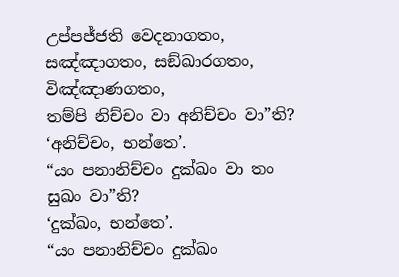උප්පජ්ජති වෙදනාගතං, සඤ්ඤාගතං, සඞ්ඛාරගතං, විඤ්ඤාණගතං,
තම්පි නිච්චං වා අනිච්චං වා”ති?
‘අනිච්චං, භන්තෙ’.
“යං පනානිච්චං දුක්ඛං වා තං සුඛං වා”ති?
‘දුක්ඛං, භන්තෙ’.
“යං පනානිච්චං දුක්ඛං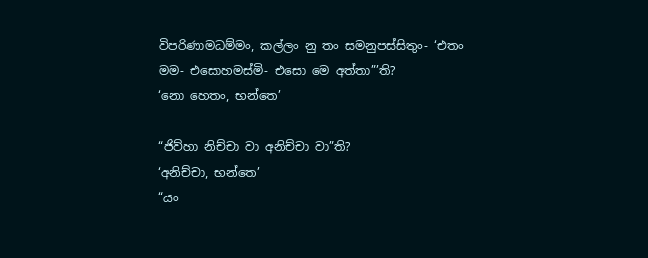විපරිණාමධම්මං, කල්ලං නු තං සමනුපස්සිතුං- ‘එතං මම- එසොහමස්මි- එසො මෙ අත්තා”’ති?
‘නො හෙතං, භන්තෙ’

“ජිව්හා නිච්චා වා අනිච්චා වා”ති?
‘අනිච්චා, භන්තෙ’
“යං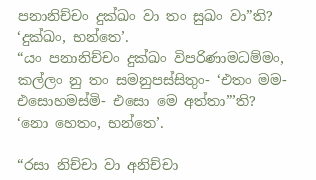පනානිච්චං දුක්ඛං වා තං සුඛං වා”ති?
‘දුක්ඛං, භන්තෙ’.
“යං පනානිච්චං දුක්ඛං විපරිණාමධම්මං, කල්ලං නු තං සමනුපස්සිතුං- ‘එතං මම- එසොහමස්මි- එසො මෙ අත්තා”’ති?
‘නො හෙතං, භන්තෙ’.

“රසා නිච්චා වා අනිච්චා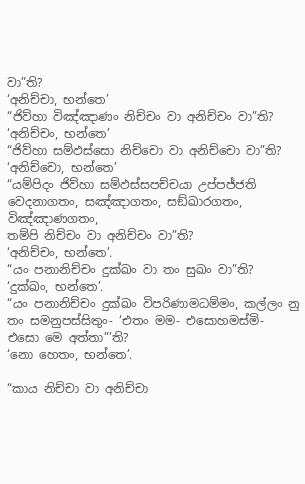වා”ති?
‘අනිච්චා, භන්තෙ’
“ජිව්හා විඤ්ඤාණං නිච්චං වා අනිච්චං වා”ති?
‘අනිච්චං, භන්තෙ’
“ජිව්හා සම්ඵස්සො නිච්චො වා අනිච්චො වා”ති?
‘අනිච්චො, භන්තෙ’
“යම්පිදං ජිව්හා සම්ඵස්සපච්චයා උප්පජ්ජති වෙදනාගතං, සඤ්ඤාගතං, සඞ්ඛාරගතං, විඤ්ඤාණගතං,
තම්පි නිච්චං වා අනිච්චං වා”ති?
‘අනිච්චං, භන්තෙ’.
“යං පනානිච්චං දුක්ඛං වා තං සුඛං වා”ති?
‘දුක්ඛං, භන්තෙ’.
“යං පනානිච්චං දුක්ඛං විපරිණාමධම්මං, කල්ලං නු තං සමනුපස්සිතුං- ‘එතං මම- එසොහමස්මි- එසො මෙ අත්තා”’ති?
‘නො හෙතං, භන්තෙ’.

“කාය නිච්චා වා අනිච්චා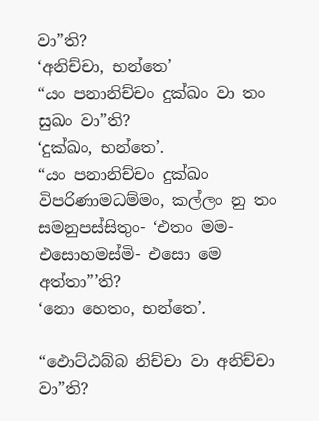වා”ති?
‘අනිච්චා, භන්තෙ’
“යං පනානිච්චං දුක්ඛං වා තං සුඛං වා”ති?
‘දුක්ඛං, භන්තෙ’.
“යං පනානිච්චං දුක්ඛං විපරිණාමධම්මං, කල්ලං නු තං සමනුපස්සිතුං- ‘එතං මම- එසොහමස්මි- එසො මෙ අත්තා”’ති?
‘නො හෙතං, භන්තෙ’.

“ඵොට්ඨබ්බ නිච්චා වා අනිච්චා වා”ති?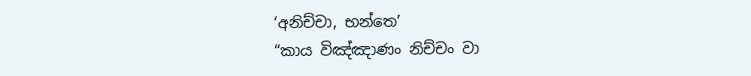‘අනිච්චා, භන්තෙ’
“කාය විඤ්ඤාණං නිච්චං වා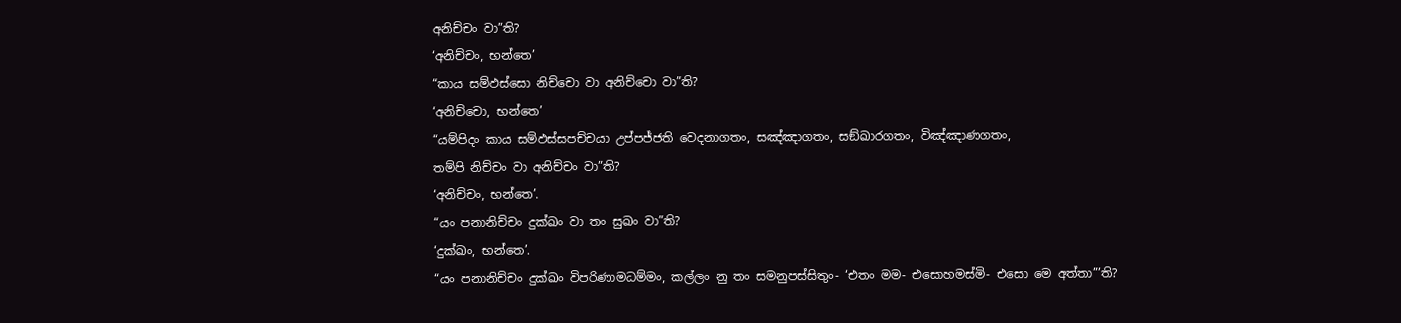අනිච්චං වා”ති?
‘අනිච්චං, භන්තෙ’
“කාය සම්ඵස්සො නිච්චො වා අනිච්චො වා”ති?
‘අනිච්චො, භන්තෙ’
“යම්පිදං කාය සම්ඵස්සපච්චයා උප්පජ්ජති වෙදනාගතං, සඤ්ඤාගතං, සඞ්ඛාරගතං, විඤ්ඤාණගතං,
තම්පි නිච්චං වා අනිච්චං වා”ති?
‘අනිච්චං, භන්තෙ’.
“යං පනානිච්චං දුක්ඛං වා තං සුඛං වා”ති?
‘දුක්ඛං, භන්තෙ’.
“යං පනානිච්චං දුක්ඛං විපරිණාමධම්මං, කල්ලං නු තං සමනුපස්සිතුං- ‘එතං මම- එසොහමස්මි- එසො මෙ අත්තා”’ති?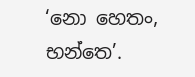‘නො හෙතං, භන්තෙ’.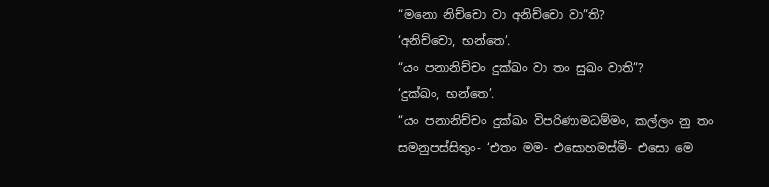“මනො නිච්චො වා අනිච්චො වා”ති?
‘අනිච්චො, භන්තෙ’.
“යං පනානිච්චං දුක්ඛං වා තං සුඛං වාති”?
‘දුක්ඛං, භන්තෙ’.
“යං පනානිච්චං දුක්ඛං විපරිණාමධම්මං, කල්ලං නු තං සමනුපස්සිතුං- ‘එතං මම- එසොහමස්මි- එසො මෙ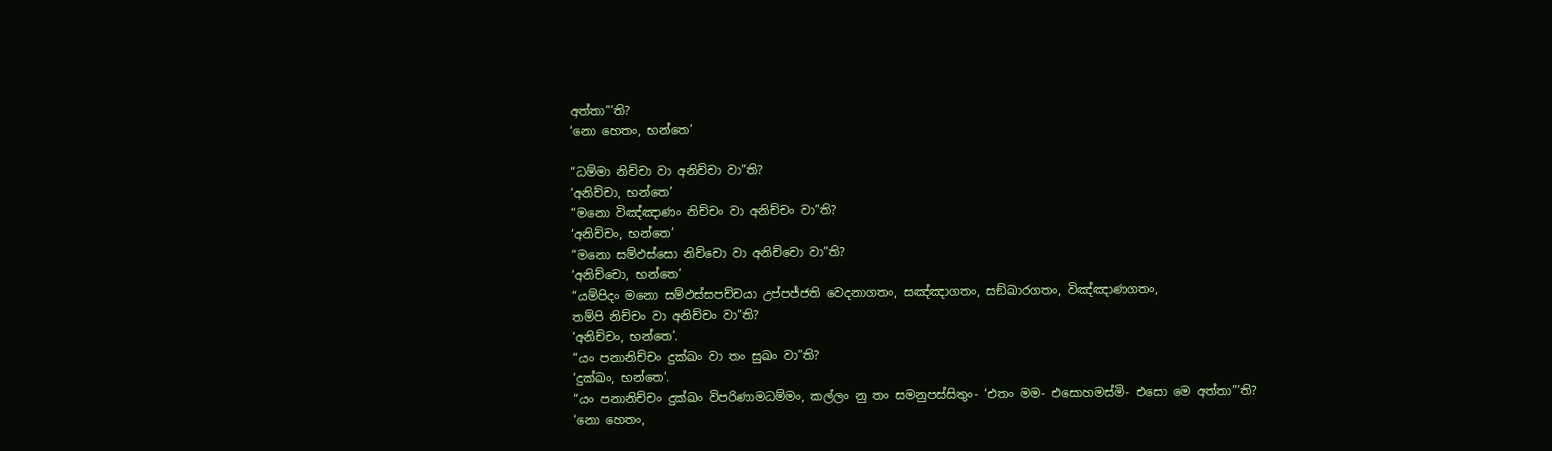අත්තා”’ති?
‘නො හෙතං, භන්තෙ’

“ධම්මා නිච්චා වා අනිච්චා වා”ති?
‘අනිච්චා, භන්තෙ’
“මනො විඤ්ඤාණං නිච්චං වා අනිච්චං වා”ති?
‘අනිච්චං, භන්තෙ’
“මනො සම්ඵස්සො නිච්චො වා අනිච්චො වා”ති?
‘අනිච්චො, භන්තෙ’
“යම්පිදං මනො සම්ඵස්සපච්චයා උප්පජ්ජති වෙදනාගතං, සඤ්ඤාගතං, සඞ්ඛාරගතං, විඤ්ඤාණගතං,
තම්පි නිච්චං වා අනිච්චං වා”ති?
‘අනිච්චං, භන්තෙ’.
“යං පනානිච්චං දුක්ඛං වා තං සුඛං වා”ති?
‘දුක්ඛං, භන්තෙ’.
“යං පනානිච්චං දුක්ඛං විපරිණාමධම්මං, කල්ලං නු තං සමනුපස්සිතුං- ‘එතං මම- එසොහමස්මි- එසො මෙ අත්තා”’ති?
‘නො හෙතං,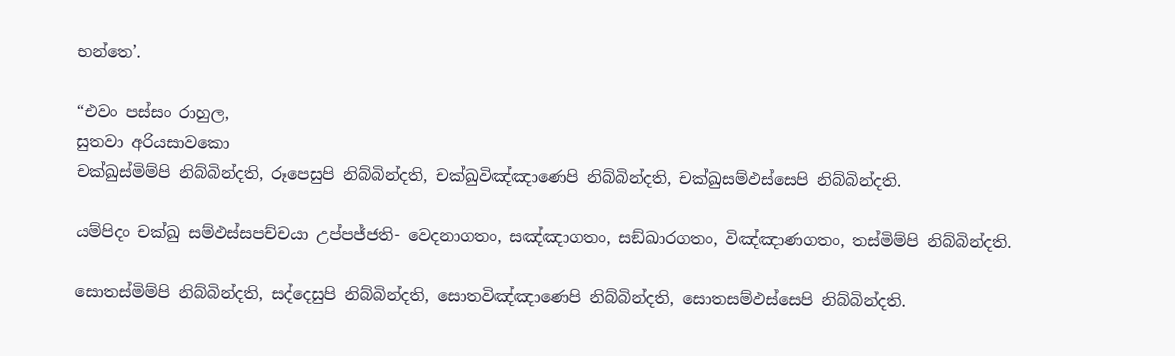භන්තෙ’.

“එවං පස්සං රාහුල,
සුතවා අරියසාවකො
චක්ඛුස්මිම්පි නිබ්බින්දති, රූපෙසුපි නිබ්බින්දති, චක්ඛුවිඤ්ඤාණෙපි නිබ්බින්දති, චක්ඛුසම්ඵස්සෙපි නිබ්බින්දති.

යම්පිදං චක්ඛු සම්ඵස්සපච්චයා උප්පජ්ජති- වෙදනාගතං, සඤ්ඤාගතං, සඞ්ඛාරගතං, විඤ්ඤාණගතං, තස්මිම්පි නිබ්බින්දති.

සොතස්මිම්පි නිබ්බින්දති, සද්දෙසුපි නිබ්බින්දති, සොතවිඤ්ඤාණෙපි නිබ්බින්දති, සොතසම්ඵස්සෙපි නිබ්බින්දති.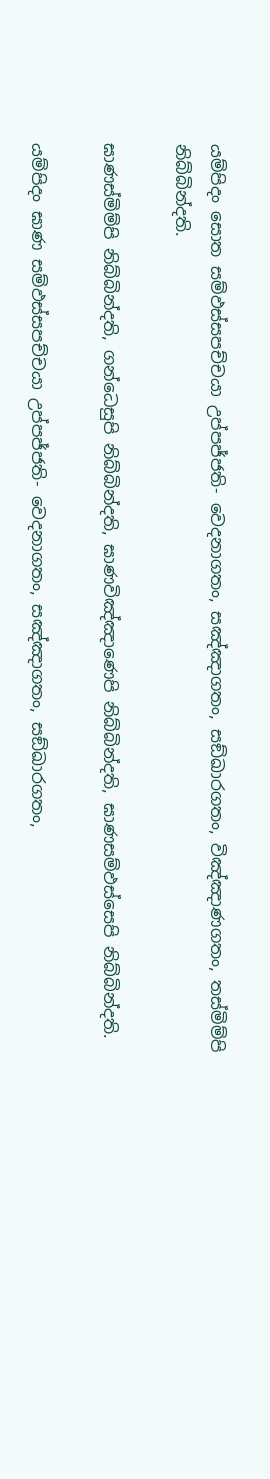යම්පිදං සොත සම්ඵස්සපච්චයා උප්පජ්ජති- වෙදනාගතං, සඤ්ඤාගතං, සඞ්ඛාරගතං, විඤ්ඤාණගතං, තස්මිම්පි නිබ්බින්දති.

ඝාණස්මිම්පි නිබ්බින්දති, ගන්ධෙසුපි නිබ්බින්දති, ඝාණවිඤ්ඤාණෙපි නිබ්බින්දති, ඝාණසම්ඵස්සෙපි නිබ්බින්දති.

යම්පිදං ඝාණ සම්ඵස්සපච්චයා උප්පජ්ජති- වෙදනාගතං, සඤ්ඤාගතං, සඞ්ඛාරගතං,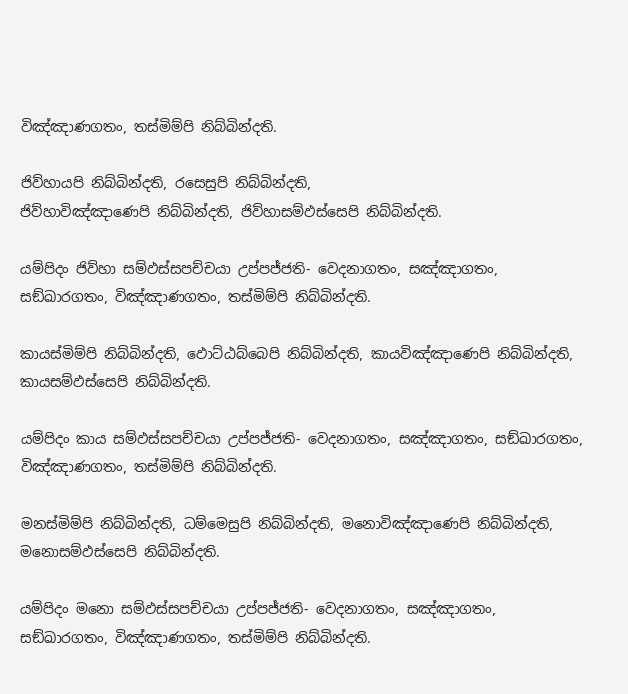විඤ්ඤාණගතං, තස්මිම්පි නිබ්බින්දති.

ජිව්හායපි නිබ්බින්දති, රසෙසුපි නිබ්බින්දති,
ජිව්හාවිඤ්ඤාණෙපි නිබ්බින්දති, ජිව්හාසම්ඵස්සෙපි නිබ්බින්දති.

යම්පිදං ජිව්හා සම්ඵස්සපච්චයා උප්පජ්ජති- වෙදනාගතං, සඤ්ඤාගතං, සඞ්ඛාරගතං, විඤ්ඤාණගතං, තස්මිම්පි නිබ්බින්දති.

කායස්මිම්පි නිබ්බින්දති, ඵොට්ඨබ්බෙපි නිබ්බින්දති, කායවිඤ්ඤාණෙපි නිබ්බින්දති, කායසම්ඵස්සෙපි නිබ්බින්දති.

යම්පිදං කාය සම්ඵස්සපච්චයා උප්පජ්ජති- වෙදනාගතං, සඤ්ඤාගතං, සඞ්ඛාරගතං, විඤ්ඤාණගතං, තස්මිම්පි නිබ්බින්දති.

මනස්මිම්පි නිබ්බින්දති, ධම්මෙසුපි නිබ්බින්දති, මනොවිඤ්ඤාණෙපි නිබ්බින්දති, මනොසම්ඵස්සෙපි නිබ්බින්දති.

යම්පිදං මනො සම්ඵස්සපච්චයා උප්පජ්ජති- වෙදනාගතං, සඤ්ඤාගතං, සඞ්ඛාරගතං, විඤ්ඤාණගතං, තස්මිම්පි නිබ්බින්දති.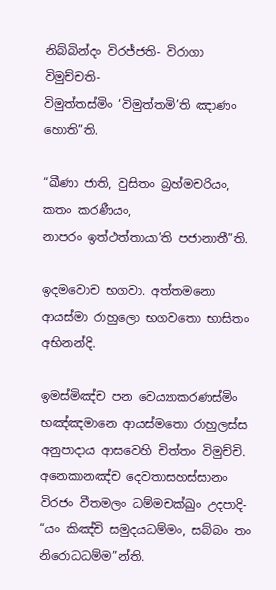නිබ්බින්දං විරජ්ජති- විරාගා විමුච්චති-
විමුත්තස්මිං ‘විමුත්තමි’ති ඤාණං හොති”ති.

“ඛීණා ජාති, වුසිතං බ්‍රහ්මචරියං, කතං කරණීයං,
නාපරං ඉත්ථත්තායා’ති පජානාතී”ති.

ඉදමවොච භගවා. අත්තමනො ආයස්මා රාහුලො භගවතො භාසිතං අභිනන්දි.

ඉමස්මිඤ්ච පන වෙය්‍යාකරණස්මිං භඤ්ඤමානෙ ආයස්මතො රාහුලස්ස අනුපාදාය ආසවෙහි චිත්තං විමුච්චි. අනෙකානඤ්ච දෙවතාසහස්සානං විරජං වීතමලං ධම්මචක්ඛුං උදපාදි-
“යං කිඤ්චි සමුදයධම්මං, සබ්බං තං නිරොධධම්ම”න්ති.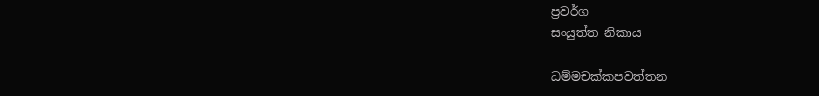ප්‍රවර්ග
සංයුත්ත නිකාය

ධම්මචක්කපවත්තන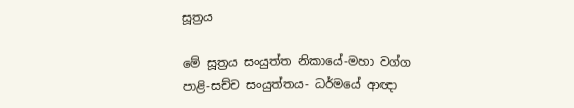සූත්‍රය

මේ සූත්‍රය සංයුත්ත නිකායේ-මහා වග්ග පාළි-සච්ච සංයුත්තය- ධර්මයේ ආඥා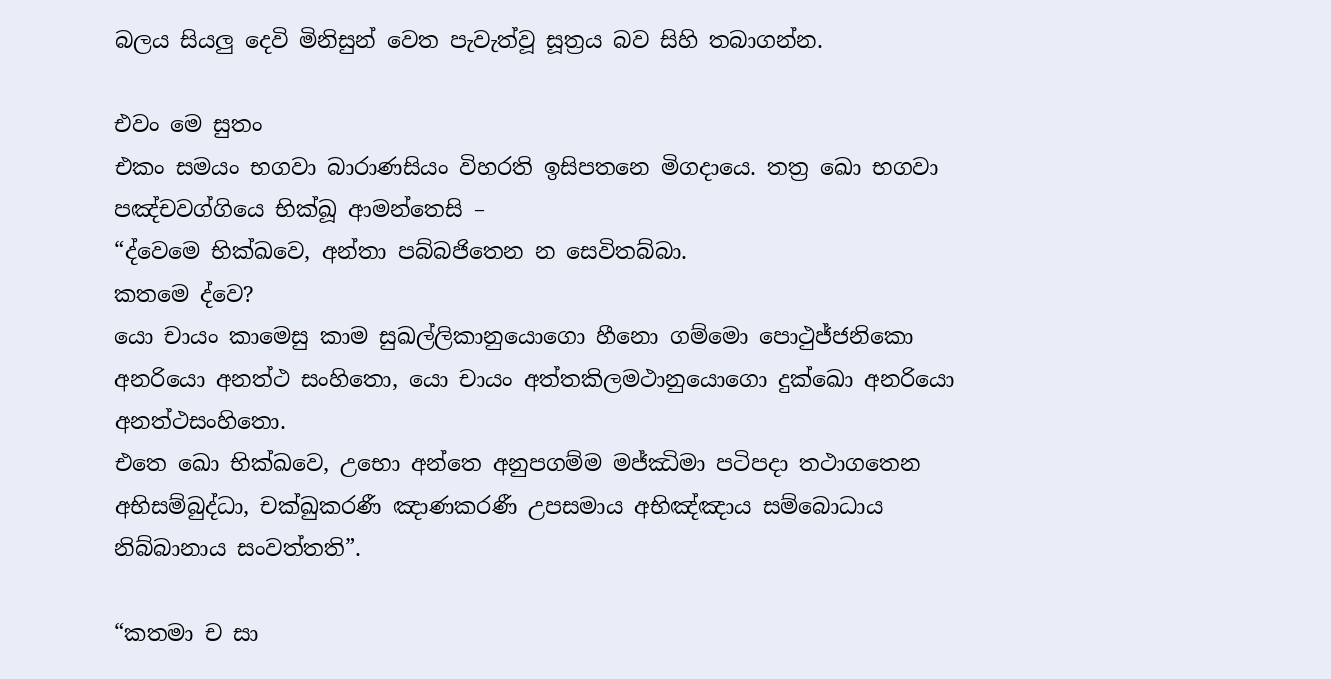බලය සියලු දෙවි මිනිසුන් වෙත පැවැත්වූ සූත්‍රය බව සිහි තබාගන්න.

එවං මෙ සුතං
එකං සමයං භගවා බාරාණසියං විහරති ඉසිපතනෙ මිගදායෙ. තත්‍ර ඛො භගවා පඤ්චවග්ගියෙ භික්ඛූ ආමන්තෙසි –
“ද්වෙමෙ භික්ඛවෙ, අන්තා පබ්බජිතෙන න සෙවිතබ්බා.
කතමෙ ද්වෙ?
යො චායං කාමෙසු කාම සුඛල්ලිකානුයොගො හීනො ගම්මො පොථුජ්ජනිකො අනරියො අනත්ථ සංහිතො, යො චායං අත්තකිලමථානුයොගො දුක්ඛො අනරියො අනත්ථසංහිතො.
එතෙ ඛො භික්ඛවෙ, උභො අන්තෙ අනුපගම්ම මජ්ඣිමා පටිපදා තථාගතෙන අභිසම්බුද්ධා, චක්ඛුකරණී ඤාණකරණී උපසමාය අභිඤ්ඤාය සම්බොධාය නිබ්බානාය සංවත්තති”.

“කතමා ච සා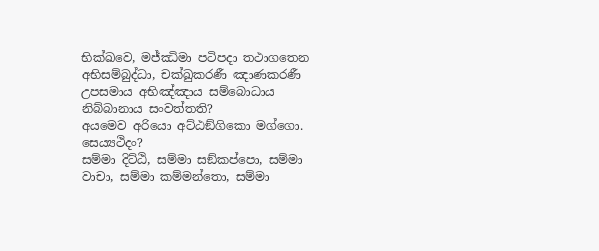භික්ඛවෙ, මජ්ඣිමා පටිපදා තථාගතෙන අභිසම්බුද්ධා, චක්ඛුකරණී ඤාණකරණී උපසමාය අභිඤ්ඤාය සම්බොධාය නිබ්බානාය සංවත්තති?
අයමෙව අරියො අට්ඨඞ්ගිකො මග්ගො.
සෙය්‍යථිදං?
සම්මා දිට්ඨි, සම්මා සඞ්කප්පො, සම්මා වාචා, සම්මා කම්මන්තො, සම්මා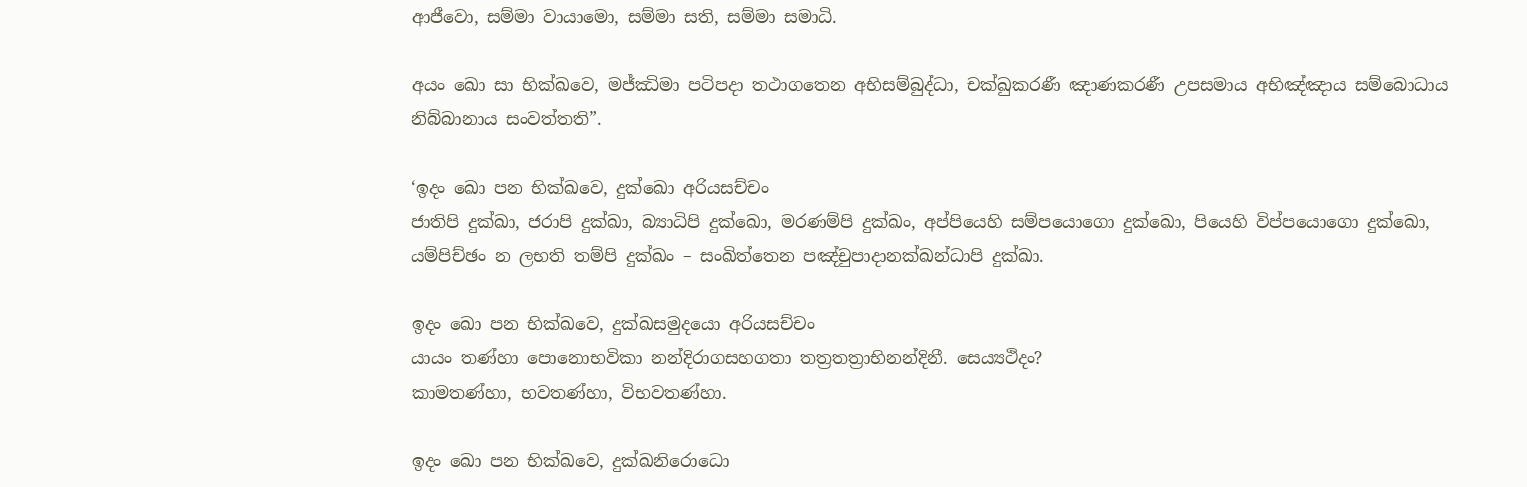ආජීවො, සම්මා වායාමො, සම්මා සති, සම්මා සමාධි.

අයං ඛො සා භික්ඛවෙ, මජ්ඣිමා පටිපදා තථාගතෙන අභිසම්බුද්ධා, චක්ඛුකරණී ඤාණකරණී උපසමාය අභිඤ්ඤාය සම්බොධාය නිබ්බානාය සංවත්තති”.

‘ඉදං ඛො පන භික්ඛවෙ, දුක්ඛො අරියසච්චං
ජාතිපි දුක්ඛා, ජරාපි දුක්ඛා, බ්‍යාධිපි දුක්ඛො, මරණම්පි දුක්ඛං, අප්පියෙහි සම්පයොගො දුක්ඛො, පියෙහි විප්පයොගො දුක්ඛො, යම්පිච්ඡං න ලභති තම්පි දුක්ඛං – සංඛිත්තෙන පඤ්චුපාදානක්ඛන්ධාපි දුක්ඛා.

ඉදං ඛො පන භික්ඛවෙ, දුක්ඛසමුදයො අරියසච්චං
යායං තණ්හා පොනොභවිකා නන්දිරාගසහගතා තත්‍රතත්‍රාභිනන්දිනී. සෙය්‍යථිදං?
කාමතණ්හා, භවතණ්හා, විභවතණ්හා.

ඉදං ඛො පන භික්ඛවෙ, දුක්ඛනිරොධො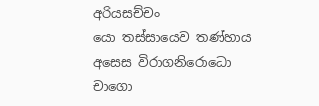අරියසච්චං
යො තස්සායෙව තණ්හාය අසෙස විරාගනිරොධො චාගො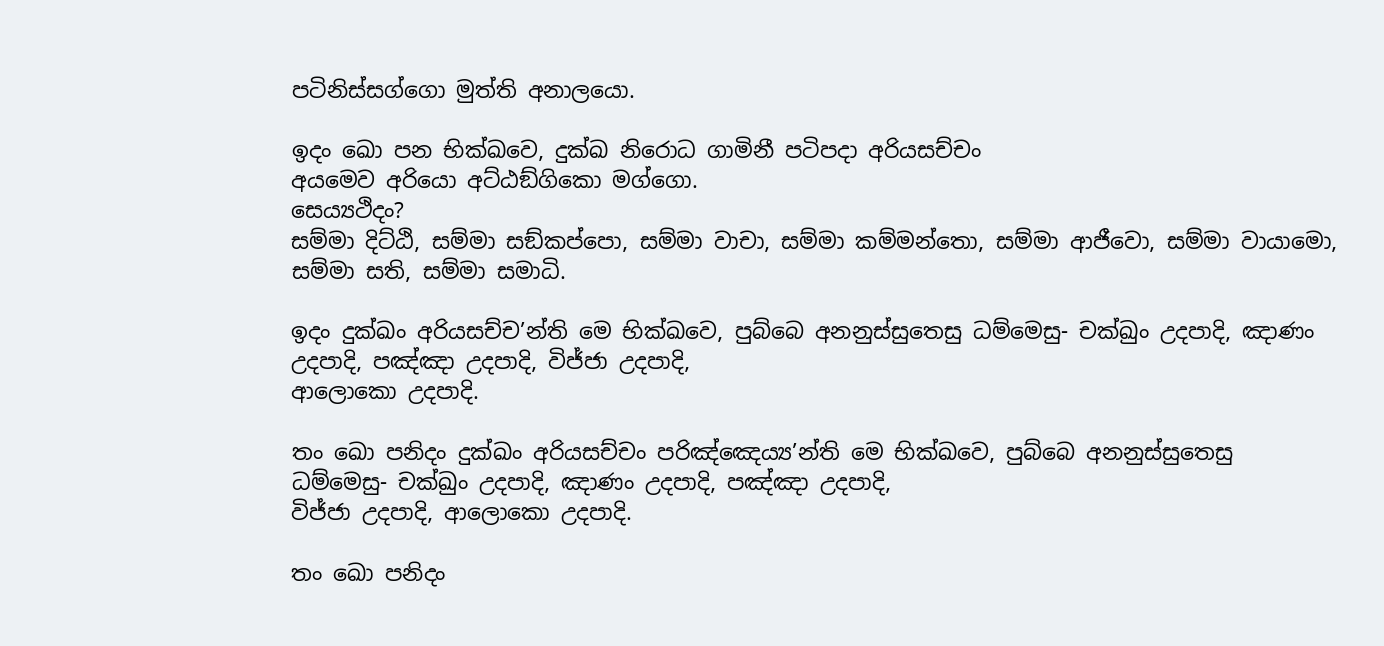පටිනිස්සග්ගො මුත්ති අනාලයො.

ඉදං ඛො පන භික්ඛවෙ, දුක්ඛ නිරොධ ගාමිනී පටිපදා අරියසච්චං
අයමෙව අරියො අට්ඨඞ්ගිකො මග්ගො.
සෙය්‍යථිදං?
සම්මා දිට්ඨි, සම්මා සඞ්කප්පො, සම්මා වාචා, සම්මා කම්මන්තො, සම්මා ආජීවො, සම්මා වායාමො, සම්මා සති, සම්මා සමාධි.

ඉදං දුක්ඛං අරියසච්ච’න්ති මෙ භික්ඛවෙ, පුබ්බෙ අනනුස්සුතෙසු ධම්මෙසු- චක්ඛුං උදපාදි, ඤාණං උදපාදි, පඤ්ඤා උදපාදි, විජ්ජා උදපාදි,
ආලොකො උදපාදි.

තං ඛො පනිදං දුක්ඛං අරියසච්චං පරිඤ්ඤෙය්‍ය’න්ති මෙ භික්ඛවෙ, පුබ්බෙ අනනුස්සුතෙසු ධම්මෙසු- චක්ඛුං උදපාදි, ඤාණං උදපාදි, පඤ්ඤා උදපාදි,
විජ්ජා උදපාදි, ආලොකො උදපාදි.

තං ඛො පනිදං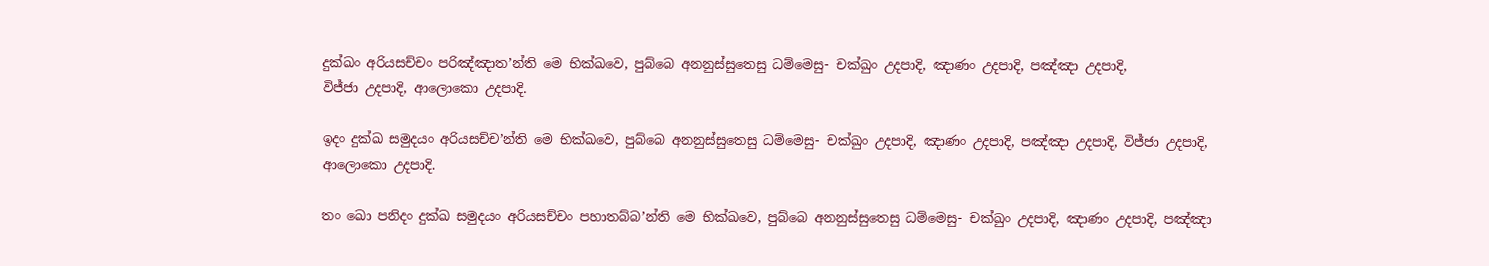දුක්ඛං අරියසච්චං පරිඤ්ඤාත’න්ති මෙ භික්ඛවෙ, පුබ්බෙ අනනුස්සුතෙසු ධම්මෙසු- චක්ඛුං උදපාදි, ඤාණං උදපාදි, පඤ්ඤා උදපාදි,
විජ්ජා උදපාදි, ආලොකො උදපාදි.

ඉදං දුක්ඛ සමුදයං අරියසච්ච’න්ති මෙ භික්ඛවෙ, පුබ්බෙ අනනුස්සුතෙසු ධම්මෙසු- චක්ඛුං උදපාදි, ඤාණං උදපාදි, පඤ්ඤා උදපාදි, විජ්ජා උදපාදි,
ආලොකො උදපාදි.

තං ඛො පනිදං දුක්ඛ සමුදයං අරියසච්චං පහාතබ්බ’න්ති මෙ භික්ඛවෙ, පුබ්බෙ අනනුස්සුතෙසු ධම්මෙසු- චක්ඛුං උදපාදි, ඤාණං උදපාදි, පඤ්ඤා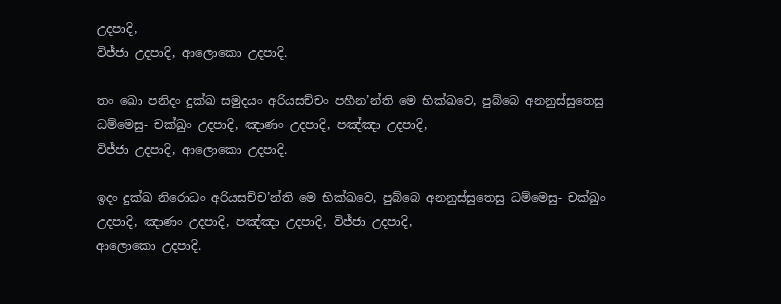උදපාදි,
විජ්ජා උදපාදි, ආලොකො උදපාදි.

තං ඛො පනිදං දුක්ඛ සමුදයං අරියසච්චං පහීන’න්ති මෙ භික්ඛවෙ, පුබ්බෙ අනනුස්සුතෙසු ධම්මෙසු- චක්ඛුං උදපාදි, ඤාණං උදපාදි, පඤ්ඤා උදපාදි,
විජ්ජා උදපාදි, ආලොකො උදපාදි.

ඉදං දුක්ඛ නිරොධං අරියසච්ච’න්ති මෙ භික්ඛවෙ, පුබ්බෙ අනනුස්සුතෙසු ධම්මෙසු- චක්ඛුං උදපාදි, ඤාණං උදපාදි, පඤ්ඤා උදපාදි, විජ්ජා උදපාදි,
ආලොකො උදපාදි.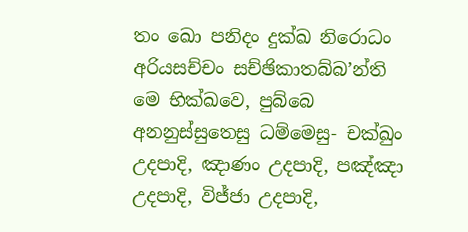තං ඛො පනිදං දුක්ඛ නිරොධං අරියසච්චං සච්ඡිකාතබ්බ’න්ති මෙ භික්ඛවෙ, පුබ්බෙ අනනුස්සුතෙසු ධම්මෙසු- චක්ඛුං උදපාදි, ඤාණං උදපාදි, පඤ්ඤා උදපාදි, විජ්ජා උදපාදි,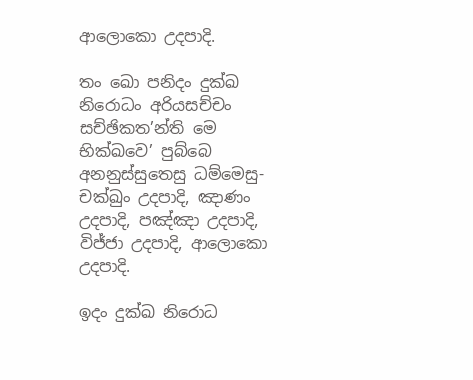ආලොකො උදපාදි.

තං ඛො පනිදං දුක්ඛ නිරොධං අරියසච්චං සච්ඡිකත’න්ති මෙ භික්ඛවෙ’ පුබ්බෙ අනනුස්සුතෙසු ධම්මෙසු- චක්ඛුං උදපාදි, ඤාණං උදපාදි, පඤ්ඤා උදපාදි,
විජ්ජා උදපාදි, ආලොකො උදපාදි.

ඉදං දුක්ඛ නිරොධ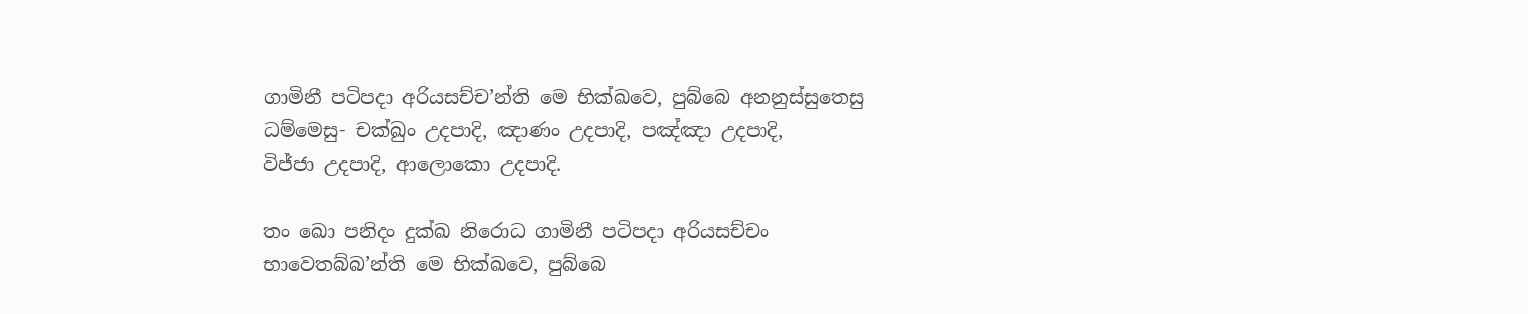ගාමිනී පටිපදා අරියසච්ච’න්ති මෙ භික්ඛවෙ, පුබ්බෙ අනනුස්සුතෙසු ධම්මෙසු- චක්ඛුං උදපාදි, ඤාණං උදපාදි, පඤ්ඤා උදපාදි,
විජ්ජා උදපාදි, ආලොකො උදපාදි.

තං ඛො පනිදං දුක්ඛ නිරොධ ගාමිනී පටිපදා අරියසච්චං භාවෙතබ්බ’න්ති මෙ භික්ඛවෙ, පුබ්බෙ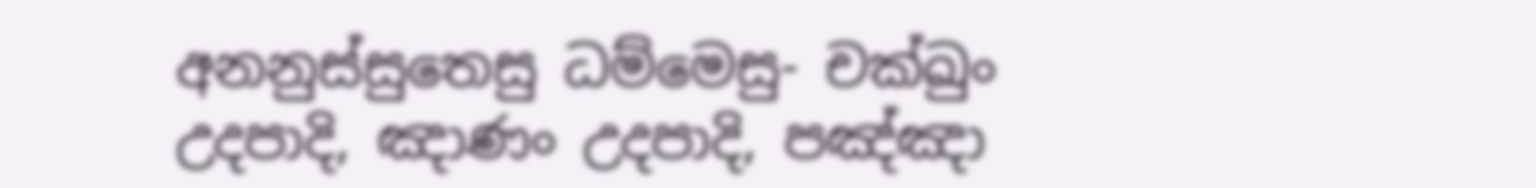අනනුස්සුතෙසු ධම්මෙසු- චක්ඛුං උදපාදි, ඤාණං උදපාදි, පඤ්ඤා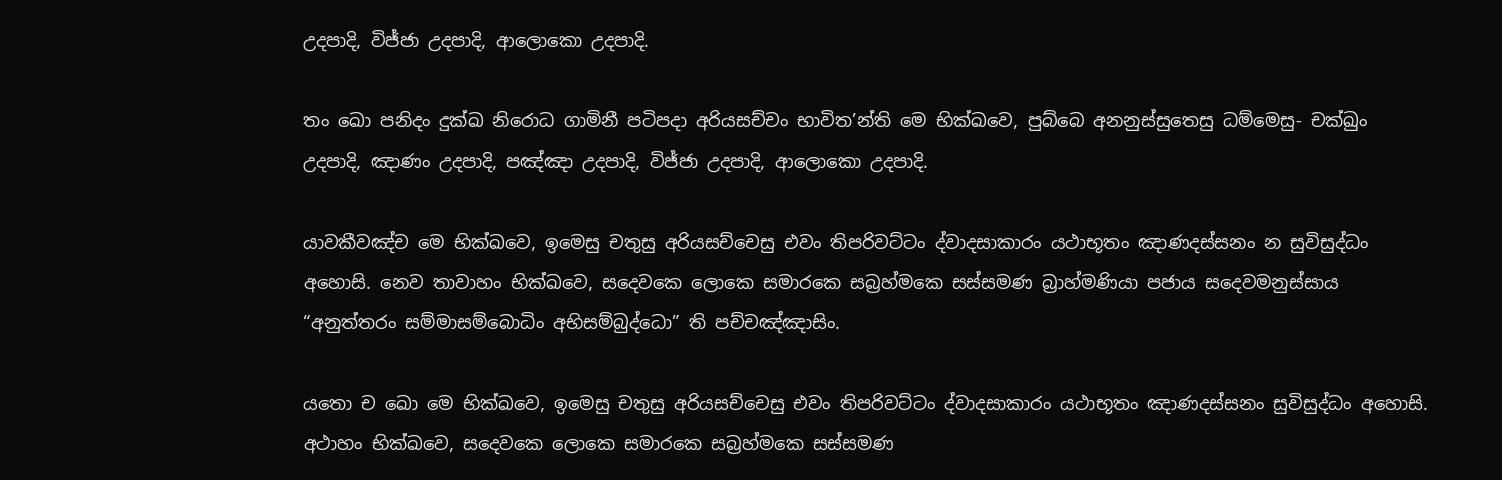උදපාදි, විජ්ජා උදපාදි, ආලොකො උදපාදි.

තං ඛො පනිදං දුක්ඛ නිරොධ ගාමිනී පටිපදා අරියසච්චං භාවිත’න්ති මෙ භික්ඛවෙ, පුබ්බෙ අනනුස්සුතෙසු ධම්මෙසු- චක්ඛුං උදපාදි, ඤාණං උදපාදි, පඤ්ඤා උදපාදි, විජ්ජා උදපාදි, ආලොකො උදපාදි.

යාවකීවඤ්ච මෙ භික්ඛවෙ, ඉමෙසු චතුසු අරියසච්චෙසු එවං තිපරිවට්ටං ද්වාදසාකාරං යථාභූතං ඤාණදස්සනං න සුවිසුද්ධං අහොසි. නෙව තාවාහං භික්ඛවෙ, සදෙවකෙ ලොකෙ සමාරකෙ සබ්‍රහ්මකෙ සස්සමණ බ්‍රාහ්මණියා පජාය සදෙවමනුස්සාය “අනුත්තරං සම්මාසම්බොධිං අභිසම්බුද්ධො” ති පච්චඤ්ඤාසිං.

යතො ච ඛො මෙ භික්ඛවෙ, ඉමෙසු චතුසු අරියසච්චෙසු එවං තිපරිවට්ටං ද්වාදසාකාරං යථාභූතං ඤාණදස්සනං සුවිසුද්ධං අහොසි. අථාහං භික්ඛවෙ, සදෙවකෙ ලොකෙ සමාරකෙ සබ්‍රහ්මකෙ සස්සමණ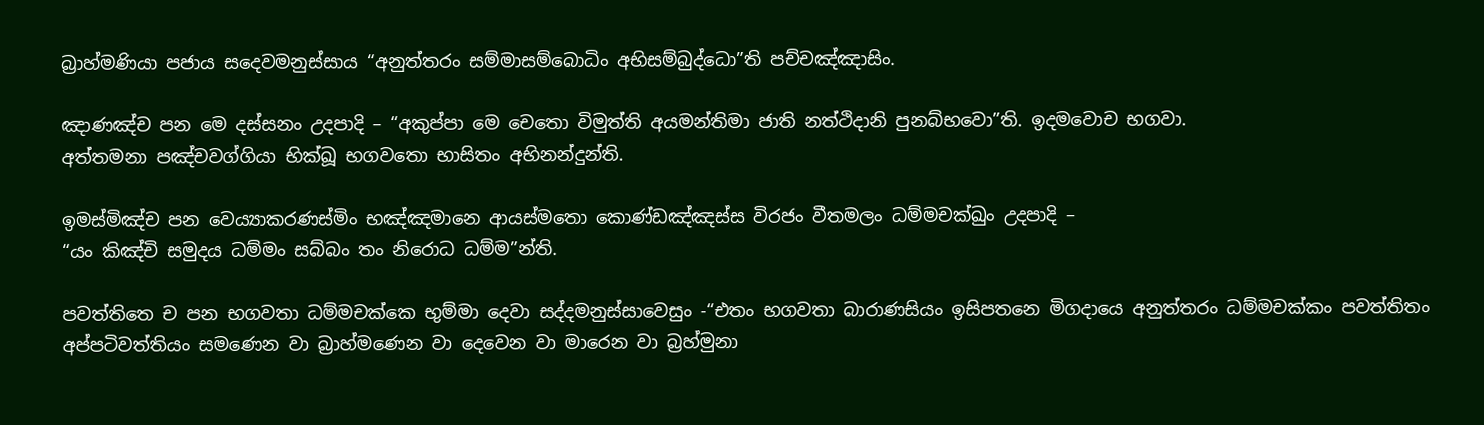බ්‍රාහ්මණියා පජාය සදෙවමනුස්සාය “අනුත්තරං සම්මාසම්බොධිං අභිසම්බුද්ධො”ති පච්චඤ්ඤාසිං.

ඤාණඤ්ච පන මෙ දස්සනං උදපාදි – “අකුප්පා මෙ චෙතො විමුත්ති අයමන්තිමා ජාති නත්ථිදානි පුනබ්භවො”ති. ඉදමවොච භගවා.
අත්තමනා පඤ්චවග්ගියා භික්ඛූ භගවතො භාසිතං අභිනන්දුන්ති.

ඉමස්මිඤ්ච පන වෙය්‍යාකරණස්මිං භඤ්ඤමානෙ ආයස්මතො කොණ්ඩඤ්ඤස්ස විරජං වීතමලං ධම්මචක්ඛුං උදපාදි –
“යං කිඤ්චි සමුදය ධම්මං සබ්බං තං නිරොධ ධම්ම”න්ති.

පවත්තිතෙ ච පන භගවතා ධම්මචක්කෙ භුම්මා දෙවා සද්දමනුස්සාවෙසුං -“එතං භගවතා බාරාණසියං ඉසිපතනෙ මිගදායෙ අනුත්තරං ධම්මචක්කං පවත්තිතං අප්පටිවත්තියං සමණෙන වා බ්‍රාහ්මණෙන වා දෙවෙන වා මාරෙන වා බ්‍රහ්මුනා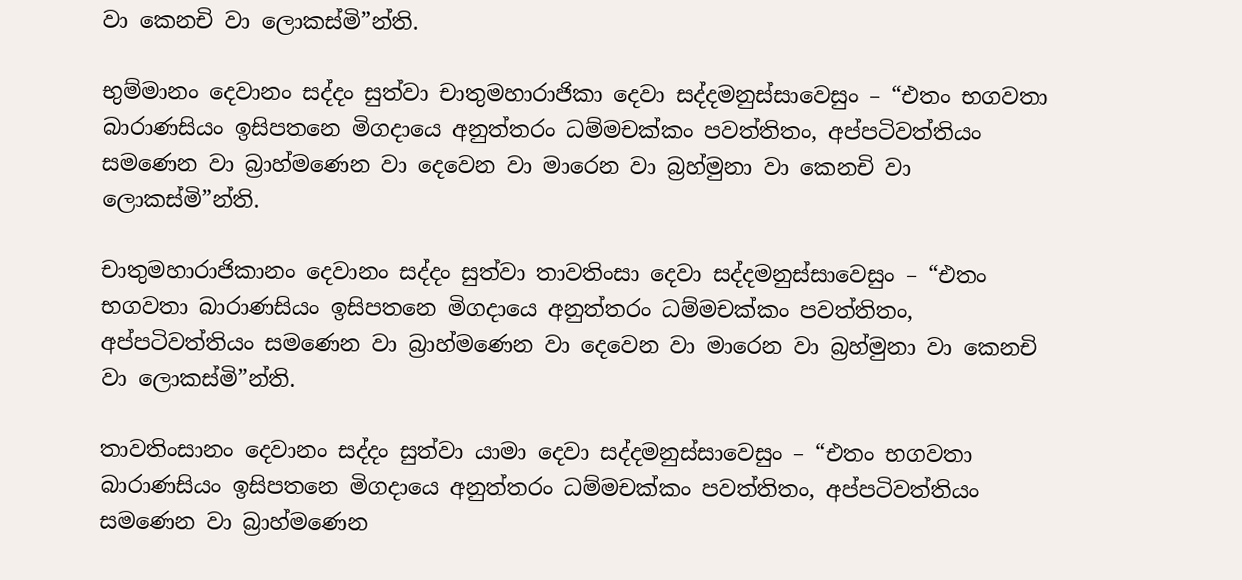වා කෙනචි වා ලොකස්මි”න්ති.

භුම්මානං දෙවානං සද්දං සුත්වා චාතුමහාරාජිකා දෙවා සද්දමනුස්සාවෙසුං – “එතං භගවතා බාරාණසියං ඉසිපතනෙ මිගදායෙ අනුත්තරං ධම්මචක්කං පවත්තිතං, අප්පටිවත්තියං සමණෙන වා බ්‍රාහ්මණෙන වා දෙවෙන වා මාරෙන වා බ්‍රහ්මුනා වා කෙනචි වා ලොකස්මි”න්ති.

චාතුමහාරාජිකානං දෙවානං සද්දං සුත්වා තාවතිංසා දෙවා සද්දමනුස්සාවෙසුං – “එතං භගවතා බාරාණසියං ඉසිපතනෙ මිගදායෙ අනුත්තරං ධම්මචක්කං පවත්තිතං, අප්පටිවත්තියං සමණෙන වා බ්‍රාහ්මණෙන වා දෙවෙන වා මාරෙන වා බ්‍රහ්මුනා වා කෙනචි වා ලොකස්මි”න්ති.

තාවතිංසානං දෙවානං සද්දං සුත්වා යාමා දෙවා සද්දමනුස්සාවෙසුං – “එතං භගවතා බාරාණසියං ඉසිපතනෙ මිගදායෙ අනුත්තරං ධම්මචක්කං පවත්තිතං, අප්පටිවත්තියං සමණෙන වා බ්‍රාහ්මණෙන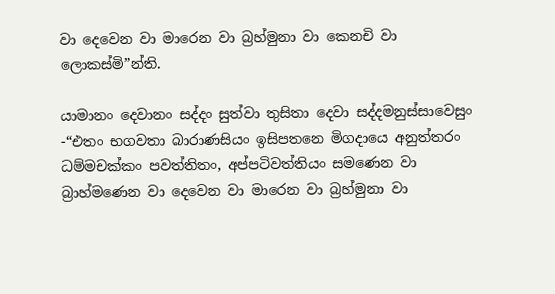වා දෙවෙන වා මාරෙන වා බ්‍රහ්මුනා වා කෙනචි වා ලොකස්මි”න්ති.

යාමානං දෙවානං සද්දං සුත්වා තුසිතා දෙවා සද්දමනුස්සාවෙසුං -“එතං භගවතා බාරාණසියං ඉසිපතනෙ මිගදායෙ අනුත්තරං ධම්මචක්කං පවත්තිතං, අප්පටිවත්තියං සමණෙන වා බ්‍රාහ්මණෙන වා දෙවෙන වා මාරෙන වා බ්‍රහ්මුනා වා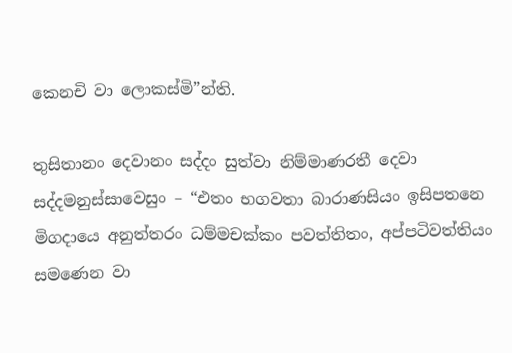කෙනචි වා ලොකස්මි”න්ති.

තුසිතානං දෙවානං සද්දං සුත්වා නිම්මාණරතී දෙවා සද්දමනුස්සාවෙසුං – “එතං භගවතා බාරාණසියං ඉසිපතනෙ මිගදායෙ අනුත්තරං ධම්මචක්කං පවත්තිතං, අප්පටිවත්තියං සමණෙන වා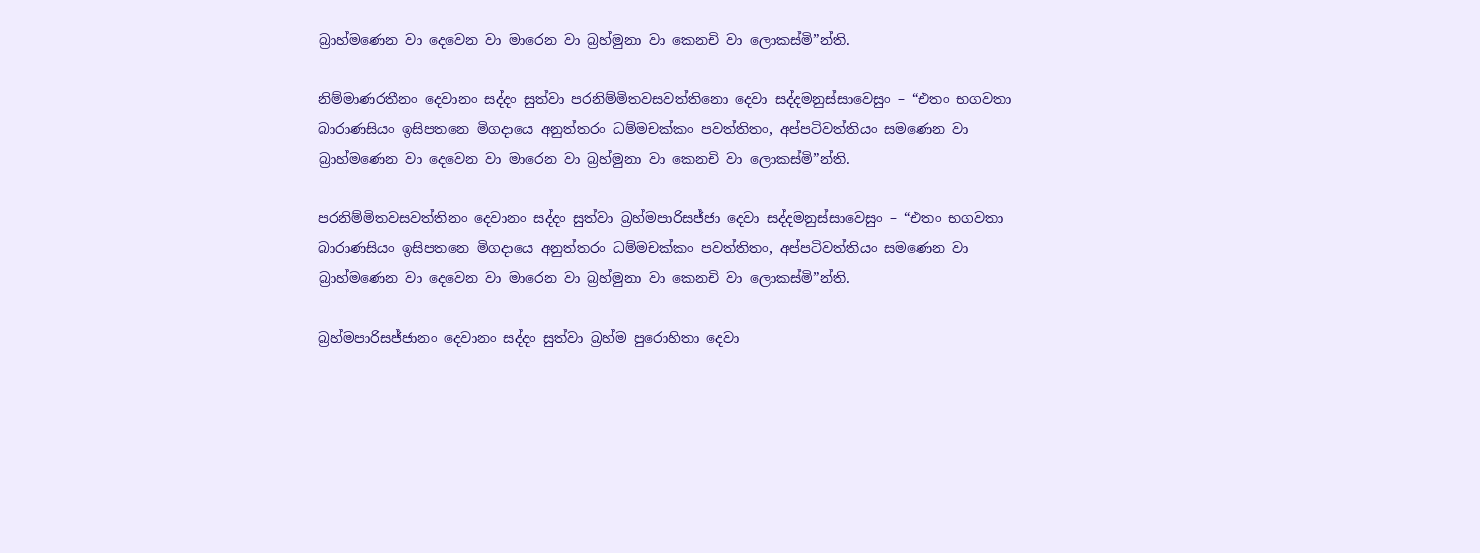බ්‍රාහ්මණෙන වා දෙවෙන වා මාරෙන වා බ්‍රහ්මුනා වා කෙනචි වා ලොකස්මි”න්ති.

නිම්මාණරතීනං දෙවානං සද්දං සුත්වා පරනිම්මිතවසවත්තිනො දෙවා සද්දමනුස්සාවෙසුං – “එතං භගවතා බාරාණසියං ඉසිපතනෙ මිගදායෙ අනුත්තරං ධම්මචක්කං පවත්තිතං, අප්පටිවත්තියං සමණෙන වා බ්‍රාහ්මණෙන වා දෙවෙන වා මාරෙන වා බ්‍රහ්මුනා වා කෙනචි වා ලොකස්මි”න්ති.

පරනිම්මිතවසවත්තිනං දෙවානං සද්දං සුත්වා බ්‍රහ්මපාරිසජ්ජා දෙවා සද්දමනුස්සාවෙසුං – “එතං භගවතා බාරාණසියං ඉසිපතනෙ මිගදායෙ අනුත්තරං ධම්මචක්කං පවත්තිතං, අප්පටිවත්තියං සමණෙන වා බ්‍රාහ්මණෙන වා දෙවෙන වා මාරෙන වා බ්‍රහ්මුනා වා කෙනචි වා ලොකස්මි”න්ති.

බ්‍රහ්මපාරිසජ්ජානං දෙවානං සද්දං සුත්වා බ්‍රහ්ම පුරොහිතා දෙවා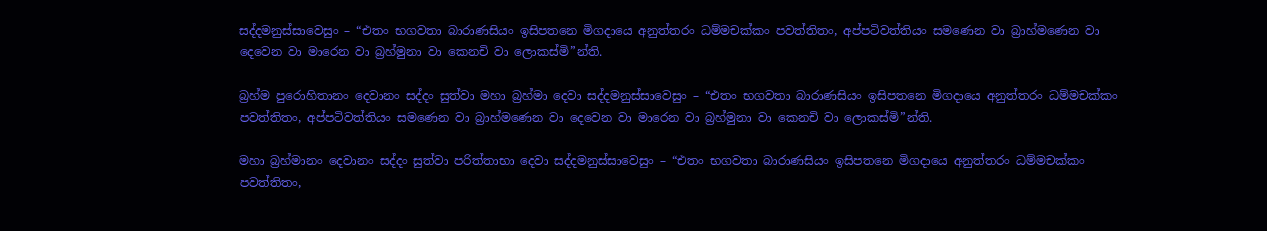සද්දමනුස්සාවෙසුං – “එතං භගවතා බාරාණසියං ඉසිපතනෙ මිගදායෙ අනුත්තරං ධම්මචක්කං පවත්තිතං, අප්පටිවත්තියං සමණෙන වා බ්‍රාහ්මණෙන වා දෙවෙන වා මාරෙන වා බ්‍රහ්මුනා වා කෙනචි වා ලොකස්මි”න්ති.

බ්‍රහ්ම පුරොහිතානං දෙවානං සද්දං සුත්වා මහා බ්‍රහ්මා දෙවා සද්දමනුස්සාවෙසුං – “එතං භගවතා බාරාණසියං ඉසිපතනෙ මිගදායෙ අනුත්තරං ධම්මචක්කං පවත්තිතං, අප්පටිවත්තියං සමණෙන වා බ්‍රාහ්මණෙන වා දෙවෙන වා මාරෙන වා බ්‍රහ්මුනා වා කෙනචි වා ලොකස්මි”න්ති.

මහා බ්‍රහ්මානං දෙවානං සද්දං සුත්වා පරිත්තාභා දෙවා සද්දමනුස්සාවෙසුං – “එතං භගවතා බාරාණසියං ඉසිපතනෙ මිගදායෙ අනුත්තරං ධම්මචක්කං පවත්තිතං,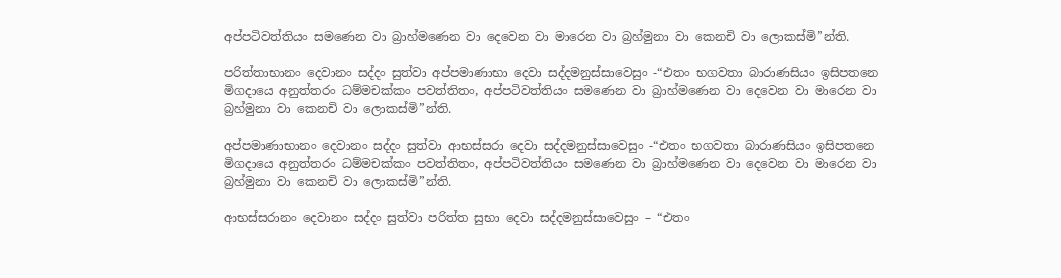අප්පටිවත්තියං සමණෙන වා බ්‍රාහ්මණෙන වා දෙවෙන වා මාරෙන වා බ්‍රහ්මුනා වා කෙනචි වා ලොකස්මි”න්ති.

පරිත්තාභානං දෙවානං සද්දං සුත්වා අප්පමාණාභා දෙවා සද්දමනුස්සාවෙසුං -“එතං භගවතා බාරාණසියං ඉසිපතනෙ මිගදායෙ අනුත්තරං ධම්මචක්කං පවත්තිතං, අප්පටිවත්තියං සමණෙන වා බ්‍රාහ්මණෙන වා දෙවෙන වා මාරෙන වා බ්‍රහ්මුනා වා කෙනචි වා ලොකස්මි”න්ති.

අප්පමාණාභානං දෙවානං සද්දං සුත්වා ආභස්සරා දෙවා සද්දමනුස්සාවෙසුං -“එතං භගවතා බාරාණසියං ඉසිපතනෙ මිගදායෙ අනුත්තරං ධම්මචක්කං පවත්තිතං, අප්පටිවත්තියං සමණෙන වා බ්‍රාහ්මණෙන වා දෙවෙන වා මාරෙන වා බ්‍රහ්මුනා වා කෙනචි වා ලොකස්මි”න්ති.

ආභස්සරානං දෙවානං සද්දං සුත්වා පරිත්ත සුභා දෙවා සද්දමනුස්සාවෙසුං – “එතං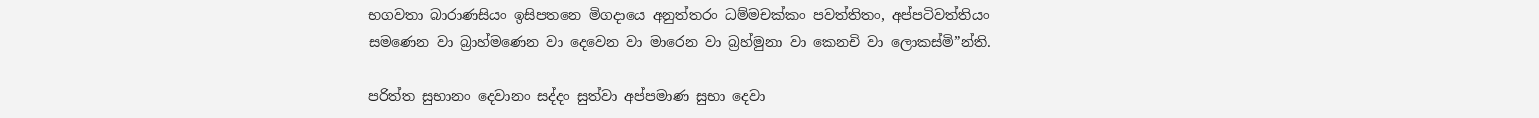භගවතා බාරාණසියං ඉසිපතනෙ මිගදායෙ අනුත්තරං ධම්මචක්කං පවත්තිතං, අප්පටිවත්තියං සමණෙන වා බ්‍රාහ්මණෙන වා දෙවෙන වා මාරෙන වා බ්‍රහ්මුනා වා කෙනචි වා ලොකස්මි”න්ති.

පරිත්ත සුභානං දෙවානං සද්දං සුත්වා අප්පමාණ සුභා දෙවා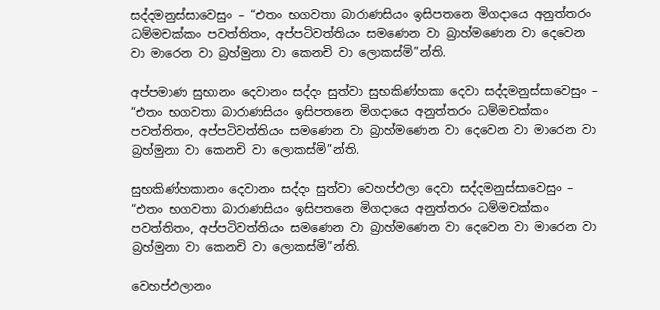සද්දමනුස්සාවෙසුං – “එතං භගවතා බාරාණසියං ඉසිපතනෙ මිගදායෙ අනුත්තරං ධම්මචක්කං පවත්තිතං, අප්පටිවත්තියං සමණෙන වා බ්‍රාහ්මණෙන වා දෙවෙන වා මාරෙන වා බ්‍රහ්මුනා වා කෙනචි වා ලොකස්මි”න්ති.

අප්පමාණ සුභානං දෙවානං සද්දං සුත්වා සුභකිණ්හකා දෙවා සද්දමනුස්සාවෙසුං – “එතං භගවතා බාරාණසියං ඉසිපතනෙ මිගදායෙ අනුත්තරං ධම්මචක්කං පවත්තිතං, අප්පටිවත්තියං සමණෙන වා බ්‍රාහ්මණෙන වා දෙවෙන වා මාරෙන වා බ්‍රහ්මුනා වා කෙනචි වා ලොකස්මි”න්ති.

සුභකිණ්හකානං දෙවානං සද්දං සුත්වා වෙහප්ඵලා දෙවා සද්දමනුස්සාවෙසුං – “එතං භගවතා බාරාණසියං ඉසිපතනෙ මිගදායෙ අනුත්තරං ධම්මචක්කං පවත්තිතං, අප්පටිවත්තියං සමණෙන වා බ්‍රාහ්මණෙන වා දෙවෙන වා මාරෙන වා බ්‍රහ්මුනා වා කෙනචි වා ලොකස්මි”න්ති.

වෙහප්ඵලානං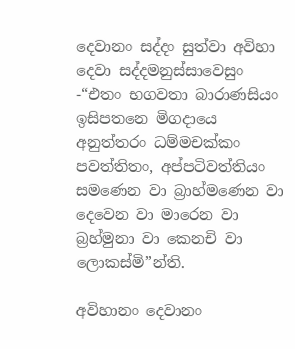දෙවානං සද්දං සුත්වා අවිහා දෙවා සද්දමනුස්සාවෙසුං -“එතං භගවතා බාරාණසියං ඉසිපතනෙ මිගදායෙ අනුත්තරං ධම්මචක්කං පවත්තිතං, අප්පටිවත්තියං සමණෙන වා බ්‍රාහ්මණෙන වා දෙවෙන වා මාරෙන වා බ්‍රහ්මුනා වා කෙනචි වා ලොකස්මි”න්ති.

අවිහානං දෙවානං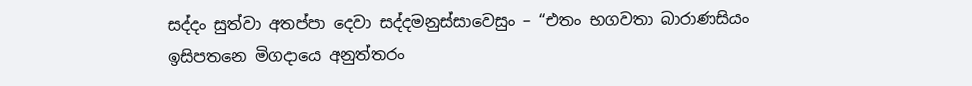සද්දං සුත්වා අතප්පා දෙවා සද්දමනුස්සාවෙසුං – “එතං භගවතා බාරාණසියං ඉසිපතනෙ මිගදායෙ අනුත්තරං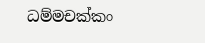ධම්මචක්කං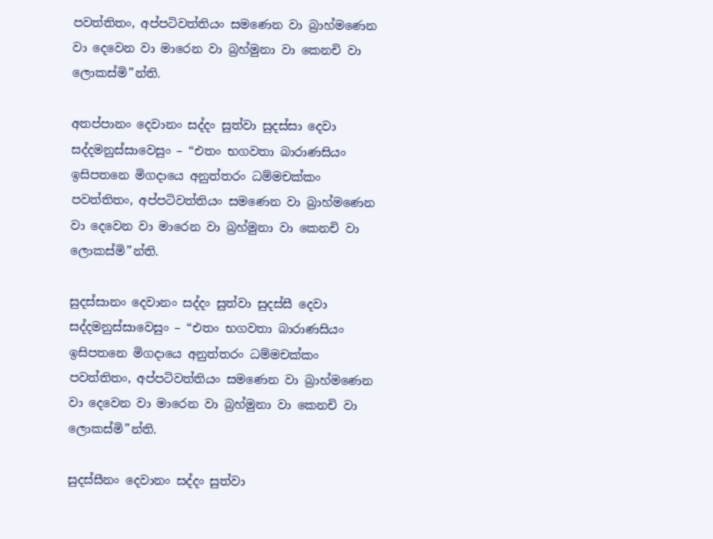පවත්තිතං, අප්පටිවත්තියං සමණෙන වා බ්‍රාහ්මණෙන වා දෙවෙන වා මාරෙන වා බ්‍රහ්මුනා වා කෙනචි වා ලොකස්මි”න්ති.

අතප්පානං දෙවානං සද්දං සුත්වා සුදස්සා දෙවා සද්දමනුස්සාවෙසුං – “එතං භගවතා බාරාණසියං ඉසිපතනෙ මිගදායෙ අනුත්තරං ධම්මචක්කං පවත්තිතං, අප්පටිවත්තියං සමණෙන වා බ්‍රාහ්මණෙන වා දෙවෙන වා මාරෙන වා බ්‍රහ්මුනා වා කෙනචි වා ලොකස්මි”න්ති.

සුදස්සානං දෙවානං සද්දං සුත්වා සුදස්සී දෙවා සද්දමනුස්සාවෙසුං – “එතං භගවතා බාරාණසියං ඉසිපතනෙ මිගදායෙ අනුත්තරං ධම්මචක්කං පවත්තිතං, අප්පටිවත්තියං සමණෙන වා බ්‍රාහ්මණෙන වා දෙවෙන වා මාරෙන වා බ්‍රහ්මුනා වා කෙනචි වා ලොකස්මි”න්ති.

සුදස්සීනං දෙවානං සද්දං සුත්වා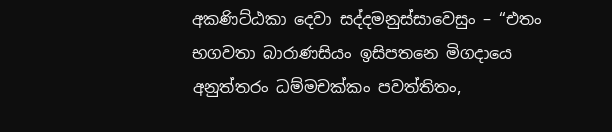අකණිට්ඨකා දෙවා සද්දමනුස්සාවෙසුං – “එතං භගවතා බාරාණසියං ඉසිපතනෙ මිගදායෙ අනුත්තරං ධම්මචක්කං පවත්තිතං,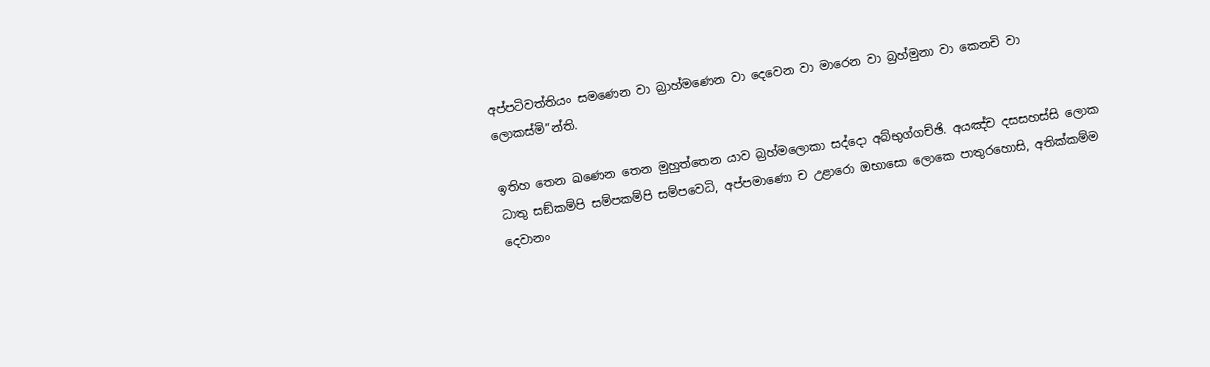අප්පටිවත්තියං සමණෙන වා බ්‍රාහ්මණෙන වා දෙවෙන වා මාරෙන වා බ්‍රහ්මුනා වා කෙනචි වා ලොකස්මි”න්ති.

ඉතිහ තෙන ඛණෙන තෙන මුහුත්තෙන යාව බ්‍රහ්මලොකා සද්දො අබ්භුග්ගච්ඡි. අයඤ්ච දසසහස්සි ලොක ධාතු සඞ්කම්පි සම්පකම්පි සම්පවෙධි, අප්පමාණො ච උළාරො ඔභාසො ලොකෙ පාතුරහොසි, අතික්කම්ම දෙවානං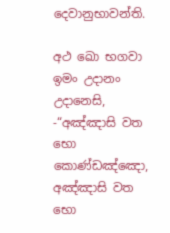දෙවානුභාවන්ති.

අථ ඛො භගවා ඉමං උදානං උදානෙසි, -“අඤ්ඤාසි වත භො කොණ්ඩඤ්ඤො, අඤ්ඤාසි වත භො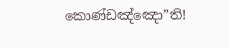කොණ්ඩඤ්ඤො”ති!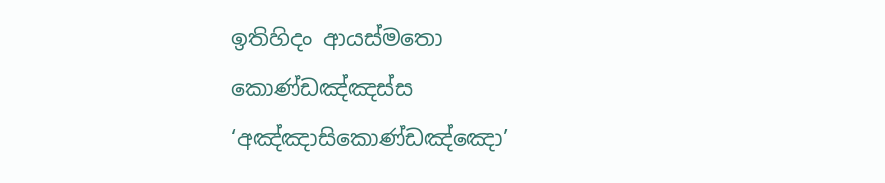ඉතිහිදං ආයස්මතො කොණ්ඩඤ්ඤස්ස ‘අඤ්ඤාසිකොණ්ඩඤ්ඤො’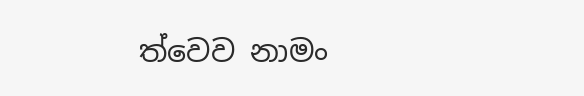ත්වෙව නාමං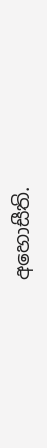අහොසීති.